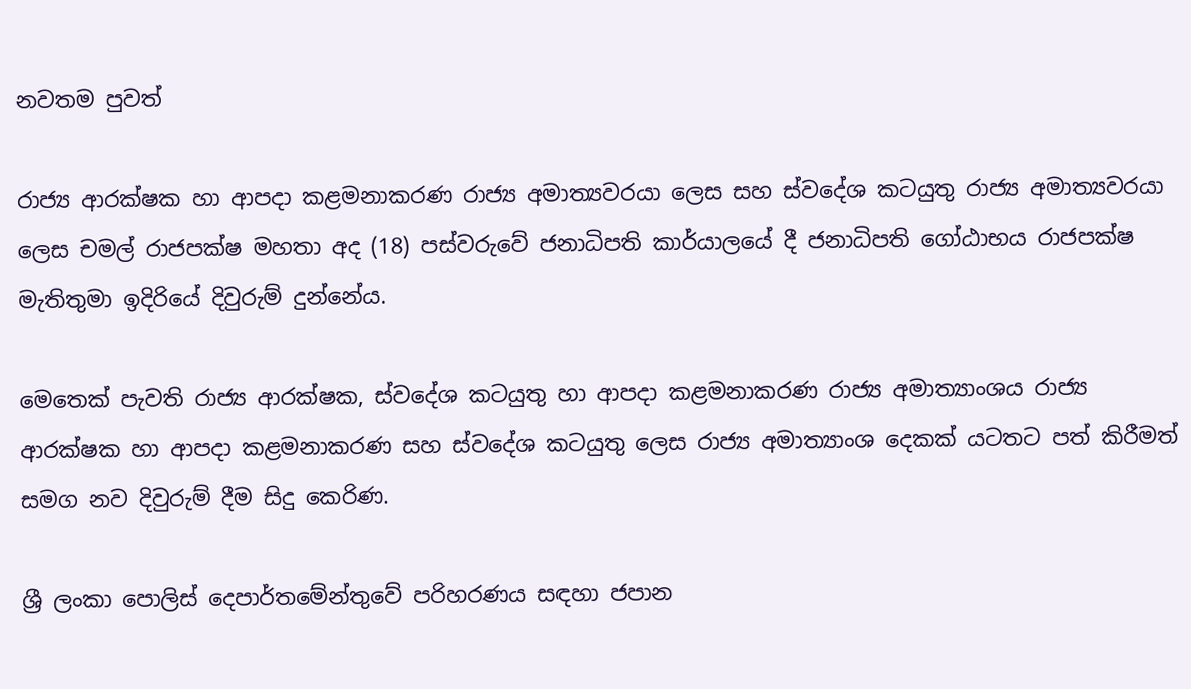නවතම පුවත්

රාජ්‍ය ආරක්ෂක හා ආපදා කළමනාකරණ රාජ්‍ය අමාත්‍යවරයා ලෙස සහ ස්වදේශ කටයුතු රාජ්‍ය අමාත්‍යවරයා ලෙස චමල් රාජපක්ෂ මහතා අද (18) පස්වරුවේ ජනාධිපති කාර්යාලයේ දී ජනාධිපති ගෝඨාභය රාජපක්ෂ මැතිතුමා ඉදිරියේ දිවුරුම් දුන්නේය.

මෙතෙක් පැවති රාජ්‍ය ආරක්ෂක, ස්වදේශ කටයුතු හා ආපදා කළමනාකරණ රාජ්‍ය අමාත්‍යාංශය රාජ්‍ය ආරක්ෂක හා ආපදා කළමනාකරණ සහ ස්වදේශ කටයුතු ලෙස රාජ්‍ය අමාත්‍යාංශ දෙකක් යටතට පත් කිරීමත් සමග නව දිවුරුම් දීම සිදු කෙරිණ.

ශ්‍රී ලංකා පොලිස් දෙපාර්තමේන්තුවේ පරිහරණය සඳහා ජපාන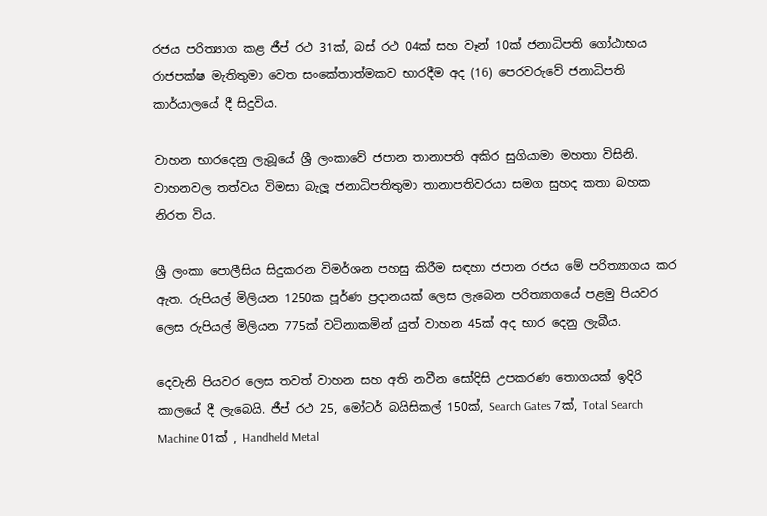රජය පරිත්‍යාග කළ ජීප් රථ 31ක්, බස් රථ 04ක් සහ වෑන් 10ක් ජනාධිපති ගෝඨාභය රාජපක්ෂ මැතිතුමා වෙත සංකේතාත්මකව භාරදීම අද (16) පෙරවරුවේ ජනාධිපති කාර්යාලයේ දී සිදුවිය.

වාහන භාරදෙනු ලැබූයේ ශ්‍රී ලංකාවේ ජපාන තානාපති අකිර සුගියාමා මහතා විසිනි. වාහනවල තත්වය විමසා බැලූ ජනාධිපතිතුමා තානාපතිවරයා සමග සුහද කතා බහක නිරත විය.

ශ්‍රී ලංකා පොලීසිය සිදුකරන විමර්ශන පහසු කිරීම සඳහා ජපාන රජය මේ පරිත්‍යාගය කර ඇත. රුපියල් මිලියන 1250ක පූර්ණ ප්‍රදානයක් ලෙස ලැබෙන පරිත්‍යාගයේ පළමු පියවර ලෙස රුපියල් මිලියන 775ක් වටිනාකමින් යුත් වාහන 45ක් අද භාර දෙනු ලැබීය.

දෙවැනි පියවර ලෙස තවත් වාහන සහ අති නවීන සෝදිසි උපකරණ තොගයක් ඉදිරි කාලයේ දී ලැබෙයි. ජීප් රථ 25, මෝටර් බයිසිකල් 150ක්, Search Gates 7ක්, Total Search Machine 01ක් , Handheld Metal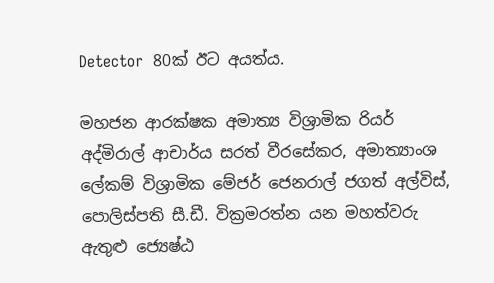Detector  80ක් ඊට අයත්ය.

මහජන ආරක්ෂක අමාත්‍ය විශ්‍රාමික රියර් අද්මිරාල් ආචාර්ය සරත් වීරසේකර, අමාත්‍යාංශ ලේකම් විශ්‍රාමික මේජර් ජෙනරාල් ජගත් අල්විස්, පොලිස්පති සී.ඩී. වික්‍රමරත්න යන මහත්වරු ඇතුළු ජ්‍යෙෂ්ඨ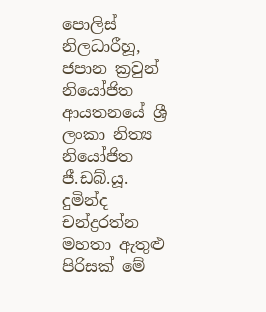පොලිස් නිලධාරීහූ, ජපාන ක්‍රවුන් නියෝජිත ආයතනයේ ශ්‍රී ලංකා නිත්‍ය නියෝජිත ජී.ඩබ්.යූ. දුමින්ද චන්ද්‍රරත්න මහතා ඇතුළු පිරිසක් මේ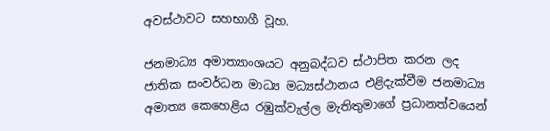අවස්ථාවට සහභාගී වූහ.

ජනමාධ්‍ය අමාත්‍යාංශයට අනුබද්ධව ස්ථාපිත කරන ලද ජාතික සංවර්ධන මාධ්‍ය මධ්‍යස්ථානය එළිදැක්වීම ජනමාධ්‍ය අමාත්‍ය කෙහෙළිය රඹුක්වැල්ල මැතිතුමාගේ ප්‍රධානත්වයෙන්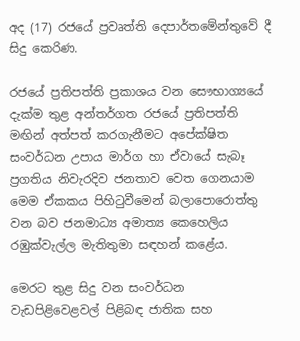අද (17) රජයේ ප්‍රවෘත්ති දෙපාර්තමේන්තුවේ දී සිදු කෙරිණ.

රජයේ ප්‍රතිපත්ති ප්‍රකාශය වන සෞභාග්‍යයේ දැක්ම තුළ අන්තර්ගත රජයේ ප්‍රතිපත්ති මඟින් අත්පත් කරගැනීමට අපේක්ෂිත සංවර්ධන උපාය මාර්ග හා ඒවායේ සැබෑ ප්‍රගතිය නිවැරදිව ජනතාව වෙත ගෙනයාම මෙම ඒකකය පිහිටුවීමෙන් බලාපොරොත්තු වන බව ජනමාධ්‍ය අමාත්‍ය කෙහෙලිය රඹුක්වැල්ල මැතිතුමා සඳහන් කළේය.

මෙරට තුළ සිදු වන සංවර්ධන වැඩපිළිවෙළවල් පිළිබඳ ජාතික සහ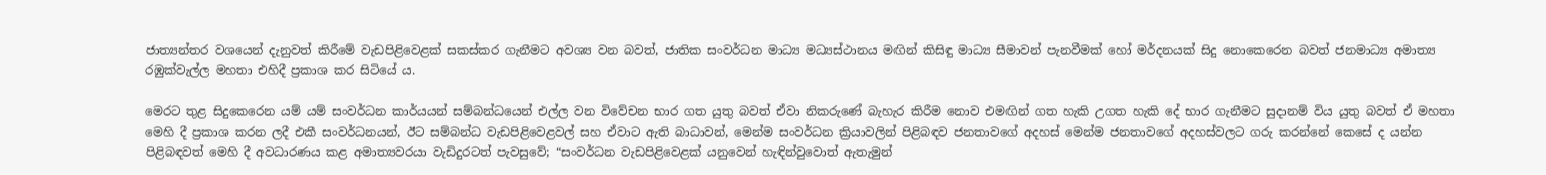ජාත්‍යන්තර වශයෙන් දැනුවත් කිරීමේ වැඩපිළිවෙළක් සකස්කර ගැනීමට අවශ්‍ය වන බවත්, ජාතික සංවර්ධන මාධ්‍ය මධ්‍යස්ථානය මඟින් කිසිඳු මාධ්‍ය සීමාවන් පැනවීමක් හෝ මර්දනයක් සිදු නොකෙරෙන බවත් ජනමාධ්‍ය අමාත්‍ය රඹුක්වැල්ල මහතා එහිදී ප්‍රකාශ කර සිටියේ ය.

මෙරට තුළ සිදුකෙරෙන යම් යම් සංවර්ධන කාර්යයන් සම්බන්ධයෙන් එල්ල වන විවේචන භාර ගත යුතු බවත් ඒවා නිකරුණේ බැහැර කිරීම නොව එමඟින් ගත හැකි උගත හැකි දේ භාර ගැනීමට සුදානම් විය යුතු බවත් ඒ මහතා මෙහි දී ප්‍රකාශ කරන ලදී එකී සංවර්ධනයන්, ඊට සම්බන්ධ වැඩපිළිවෙළවල් සහ ඒවාට ඇති බාධාවන්, මෙන්ම සංවර්ධන ක්‍රියාවලින් පිළිබඳව ජනතාවගේ අදහස් මෙන්ම ජනතාවගේ අදහස්වලට ගරු කරන්නේ කෙසේ ද යන්න පිළිබඳවත් මෙහි දී අවධාරණය කළ අමාත්‍යවරයා වැඩිදුරටත් පැවසුවේ; “සංවර්ධන වැඩපිළිවෙළක් යනුවෙන් හැඳින්වුවොත් ඇතැමුන්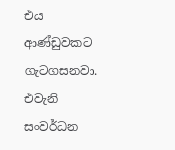එය ආණ්ඩුවකට ගැටගසනවා. එවැනි සංවර්ධන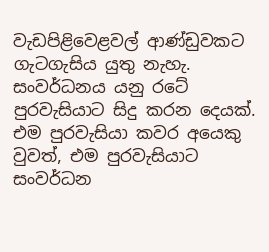වැඩපිළිවෙළවල් ආණ්ඩුවකට ගැටගැසිය යුතු නැහැ. සංවර්ධනය යනු රටේ පුරවැසියාට සිදු කරන දෙයක්. එම පුරවැසියා කවර අයෙකු වුවත්, එම පුරවැසියාට සංවර්ධන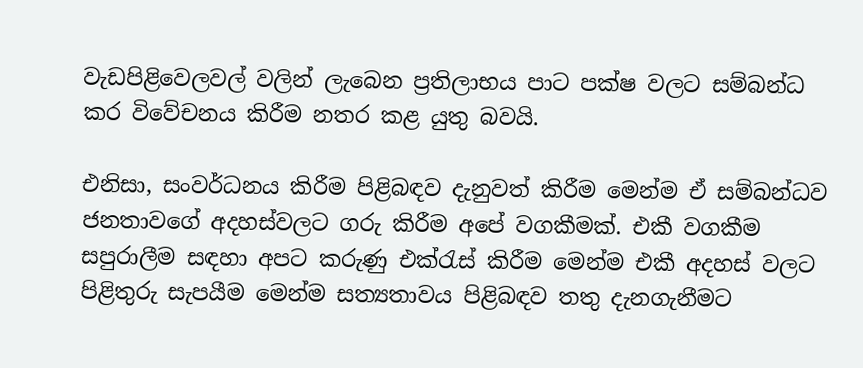වැඩපිළිවෙලවල් වලින් ලැබෙන ප්‍රතිලාභය පාට පක්ෂ වලට සම්බන්ධ කර විවේචනය කිරීම නතර කළ යුතු බවයි.

එනිසා, සංවර්ධනය කිරීම පිළිබඳව දැනුවත් කිරීම මෙන්ම ඒ සම්බන්ධව ජනතාවගේ අදහස්වලට ගරු කිරීම අපේ වගකීමක්. එකී වගකීම සපුරාලීම සඳහා අපට කරුණු එක්රැස් කිරීම මෙන්ම එකී අදහස් වලට පිළිතුරු සැපයීම මෙන්ම සත්‍යතාවය පිළිබඳව තතු දැනගැනීමට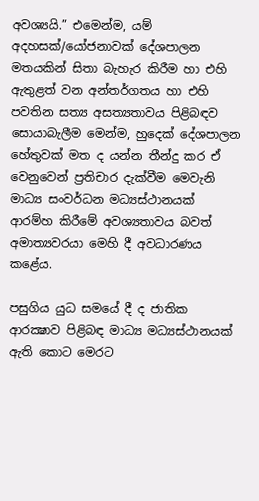අවශ්‍යයි.” එමෙන්ම, යම් අදහසක්/යෝජනාවක් දේශපාලන මතයකින් සිතා බැහැර කිරීම හා එහි ඇතුළත් වන අන්තර්ගතය හා එහි පවතින සත්‍ය අසත්‍යතාවය පිළිබඳව සොයාබැලීම මෙන්ම, හුදෙක් දේශපාලන හේතුවක් මත ද යන්න තීන්දු කර ඒ වෙනුවෙන් ප්‍රතිචාර දැක්වීම මෙවැනි මාධ්‍ය සංවර්ධන මධ්‍යස්ථානයක් ආරම්හ කිරීමේ අවශ්‍යතාවය බවත් අමාත්‍යවරයා මෙහි දී අවධාරණය කළේය.

පසුගිය යුධ සමයේ දී ද ජාතික ආරක්‍ෂාව පිළිබඳ මාධ්‍ය මධ්‍යස්ථානයක් ඇති කොට මෙරට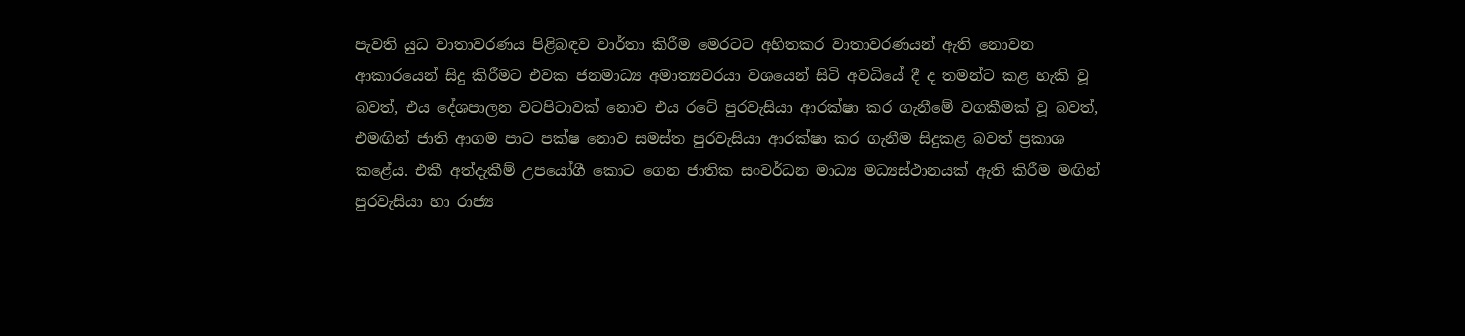පැවති යුධ වාතාවරණය පිළිබඳව වාර්තා කිරීම මෙරටට අහිතකර වාතාවරණයන් ඇති නොවන ආකාරයෙන් සිදු කිරීමට එවක ජනමාධ්‍ය අමාත්‍යවරයා වශයෙන් සිටි අවධියේ දී ද තමන්ට කළ හැකි වූ බවත්, එය දේශපාලන වටපිටාවක් නොව එය රටේ පුරවැසියා ආරක්ෂා කර ගැනීමේ වගකීමක් වූ බවත්, එමඟින් ජාති ආගම පාට පක්ෂ නොව සමස්ත පුරවැසියා ආරක්ෂා කර ගැනීම සිදුකළ බවත් ප්‍රකාශ කළේය. එකී අත්දැකීම් උපයෝගී කොට ගෙන ජාතික සංවර්ධන මාධ්‍ය මධ්‍යස්ථානයක් ඇති කිරීම මඟින් පුරවැසියා හා රාජ්‍ය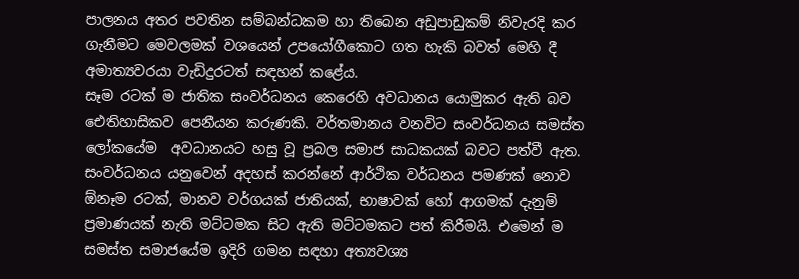පාලනය අතර පවතින සම්බන්ධකම හා තිබෙන අඩුපාඩුකම් නිවැරදි කර ගැනීමට මෙවලමක් වශයෙන් උපයෝගීකොට ගත හැකි බවත් මෙහි දී අමාත්‍යවරයා වැඩිදුරටත් සඳහන් කළේය.
සෑම රටක් ම ජාතික සංවර්ධනය කෙරෙහි අවධානය යොමුකර ඇති බව ඓතිහාසිකව පෙනීයන කරුණකි. වර්තමානය වනවිට සංවර්ධනය සමස්ත ලෝකයේම  අවධානයට හසු වූ ප්‍රබල සමාජ සාධකයක් බවට පත්වී ඇත.  සංවර්ධනය යනුවෙන් අදහස් කරන්නේ ආර්ථික වර්ධනය පමණක් නොව ඕනෑම රටක්, මානව වර්ගයක් ජාතියක්, භාෂාවක් හෝ ආගමක් දැනුම් ප්‍රමාණයක් නැති මට්ටමක සිට ඇති මට්ටමකට පත් කිරීමයි. එමෙන් ම සමස්ත සමාජයේම ඉදිරි ගමන සඳහා අත්‍යවශ්‍ය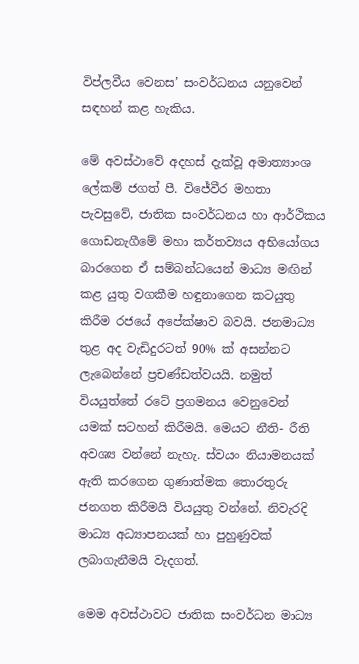විප්ලවීය වෙනස’ සංවර්ධනය යනුවෙන් සඳහන් කළ හැකිය.

මේ අවස්ථාවේ අදහස් දැක්වූ අමාත්‍යාංශ ලේකම් ජගත් පී. විජේවීර මහතා පැවසුවේ, ජාතික සංවර්ධනය හා ආර්ථිකය ගොඩනැගීමේ මහා කර්තව්‍යය අභියෝගය බාරගෙන ඒ සම්බන්ධයෙන් මාධ්‍ය මඟින් කළ යුතු වගකීම හඳුනාගෙන කටයුතු කිරීම රජයේ අපේක්ෂාව බවයි. ජනමාධ්‍ය තුළ අද වැඩිදුරටත් 90% ක් අසන්නට ලැබෙන්නේ ප්‍රචණ්ඩත්වයයි. නමුත් වියයුත්තේ රටේ ප්‍රගමනය වෙනුවෙන් යමක් සටහන් කිරීමයි. මෙයට නීති- රීති අවශ්‍ය වන්නේ නැහැ. ස්වයං නියාමනයක් ඇති කරගෙන ගුණාත්මක තොරතුරු ජනගත කිරීමයි වියයුතු වන්නේ. නිවැරදි මාධ්‍ය අධ්‍යාපනයක් හා පුහුණුවක් ලබාගැනීමයි වැදගත්.

මෙම අවස්ථාවට ජාතික සංවර්ධන මාධ්‍ය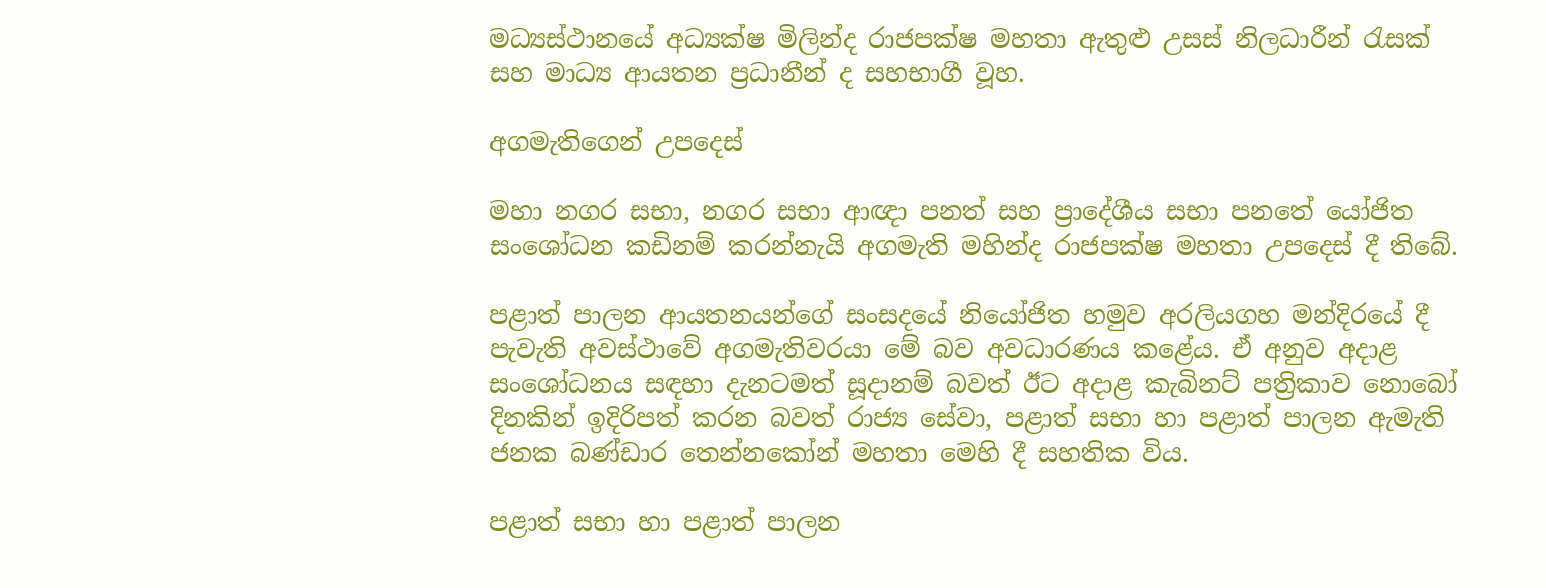මධ්‍යස්ථානයේ අධ්‍යක්ෂ මිලින්ද රාජපක්ෂ මහතා ඇතුළු උසස් නිලධාරීන් රැසක් සහ මාධ්‍ය ආයතන ප්‍රධානීන් ද සහභාගී වූහ.

අගමැතිගෙන් උපදෙස්

මහා නගර සභා, නගර සභා ආඥා පනත් සහ ප්‍රාදේශීය සභා පනතේ යෝජිත සංශෝධන කඩිනම් කරන්නැයි අගමැති මහින්ද රාජපක්ෂ මහතා උපදෙස් දී තිබේ.

පළාත් පාලන ආයතනයන්ගේ සංසදයේ නියෝජිත හමුව අරලියගහ මන්දිරයේ දී පැවැති අවස්ථාවේ අගමැතිවරයා මේ බව අවධාරණය කළේය. ඒ අනුව අදාළ සංශෝධනය සඳහා දැනටමත් සූදානම් බවත් ඊට අදාළ කැබිනට් පත්‍රිකාව නොබෝ දිනකින් ඉදිරිපත් කරන බවත් රාජ්‍ය සේවා, පළාත් සභා හා පළාත් පාලන ඇමැති ජනක බණ්ඩාර තෙන්නකෝන් මහතා මෙහි දී සහතික විය.

පළාත් සභා හා පළාත් පාලන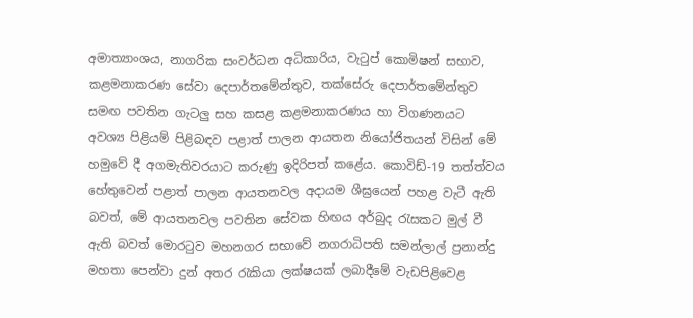අමාත්‍යාංශය, නාගරික සංවර්ධන අධිකාරිය, වැටුප් කොමිෂන් සභාව, කළමනාකරණ සේවා දෙපාර්තමේන්තුව, තක්සේරු දෙපාර්තමේන්තුව සමඟ පවතින ගැටලු සහ කසළ කළමනාකරණය හා විගණනයට අවශ්‍ය පිළියම් පිළිබඳව පළාත් පාලන ආයතන නියෝජිතයන් විසින් මේ හමුවේ දී අගමැතිවරයාට කරුණු ඉදිරිපත් කළේය. කොවිඩ්-19 තත්ත්වය හේතුවෙන් පළාත් පාලන ආයතනවල අදායම ශීඝ්‍රයෙන් පහළ වැටී ඇති බවත්, මේ ආයතනවල පවතින සේවක හිඟය අර්බුද රැසකට මුල් වී ඇති බවත් මොරටුව මහනගර සභාවේ නගරාධිපති සමන්ලාල් ප්‍රනාන්දු මහතා පෙන්වා දුන් අතර රැකියා ලක්ෂයක් ලබාදීමේ වැඩපිළිවෙළ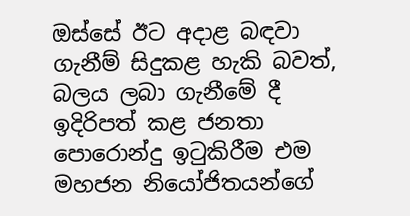ඔස්සේ ඊට අදාළ බඳවා ගැනීම් සිදුකළ හැකි බවත්, බලය ලබා ගැනීමේ දී ඉදිරිපත් කළ ජනතා පොරොන්දු ඉටුකිරීම එම මහජන නියෝජිතයන්ගේ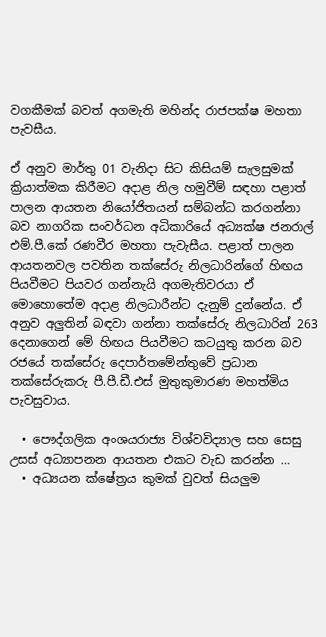වගකීමක් බවත් අගමැති මහින්ද රාජපක්ෂ මහතා පැවසීය.

ඒ අනුව මාර්තු 01 වැනිදා සිට කිසියම් සැලසුමක් ක්‍රියාත්මක කිරීමට අදාළ නිල හමුවීම් සඳහා පළාත් පාලන ආයතන නියෝජිතයන් සම්බන්ධ කරගන්නා බව නාගරික සංවර්ධන අධිකාරියේ අධ්‍යක්ෂ ජනරාල් එම්.පී.කේ රණවීර මහතා පැවැසීය. පළාත් පාලන ආයතනවල පවතින තක්සේරු නිලධාරින්ගේ හිඟය පියවීමට පියවර ගන්නැයි අගමැතිවරයා ඒ මොහොතේම අදාළ නිලධාරීන්ට දැනුම් දුන්නේය. ඒ අනුව අලුතින් බඳවා ගන්නා තක්සේරු නිලධාරින් 263 දෙනාගෙන් මේ හිඟය පියවීමට කටයුතු කරන බව රජයේ තක්සේරු දෙපාර්තමේන්තුවේ ප්‍රධාන තක්සේරුකරු පී.පී.ඩී.එස් මුතුකුමාරණ මහත්මිය පැවසුවාය.

  • පෞද්ගලික අංශයරාජ්‍ය විශ්වවිද්‍යාල සහ සෙසු උසස් අධ්‍යාපනන ආයතන එකට වැඩ කරන්න …
  • අධ්‍යයන ක්ෂේත්‍රය කුමක් වුවත් සියලුම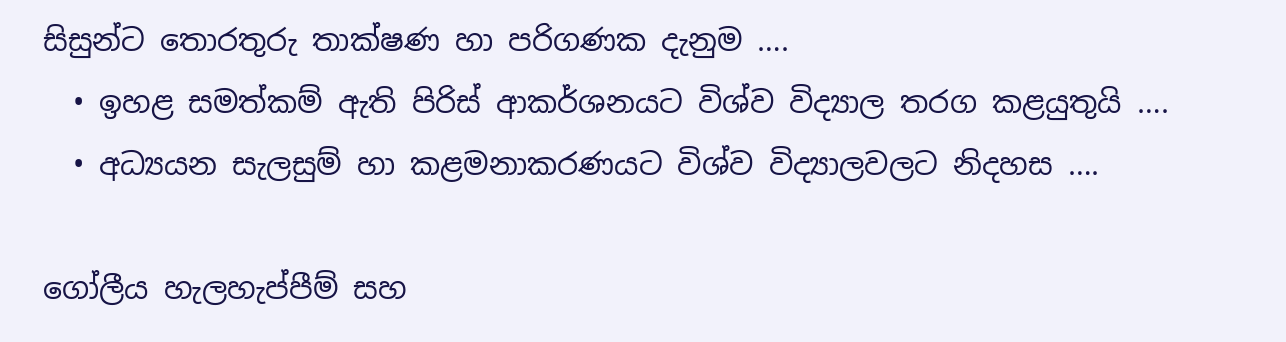සිසුන්ට තොරතුරු තාක්ෂණ හා පරිගණක දැනුම ….
  • ඉහළ සමත්කම් ඇති පිරිස් ආකර්ශනයට විශ්ව විද්‍යාල තරග කළයුතුයි ….
  • අධ්‍යයන සැලසුම් හා කළමනාකරණයට විශ්ව විද්‍යාලවලට නිදහස ….

ගෝලීය හැලහැප්පීම් සහ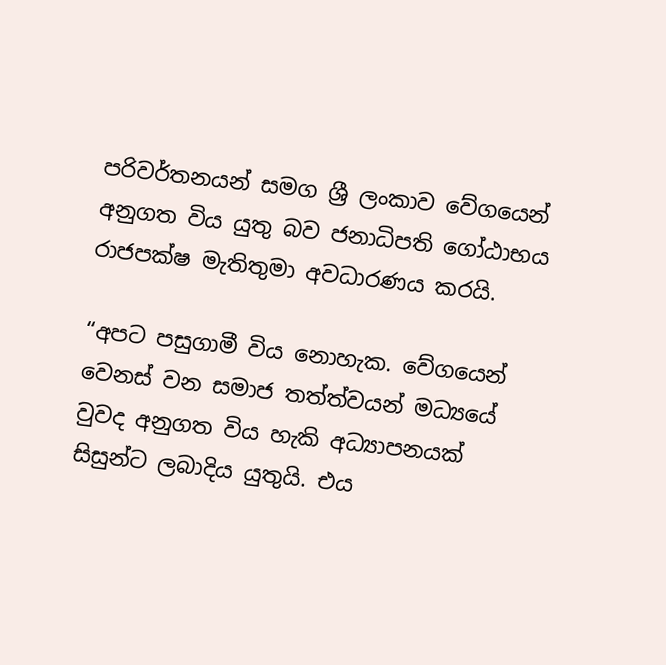පරිවර්තනයන් සමග ශ්‍රී ලංකාව වේගයෙන් අනුගත විය යුතු බව ජනාධිපති ගෝඨාභය රාජපක්ෂ මැතිතුමා අවධාරණය කරයි.

“අපට පසුගාමී විය නොහැක. වේගයෙන් වෙනස් වන සමාජ තත්ත්වයන් මධ්‍යයේ වුවද අනුගත විය හැකි අධ්‍යාපනයක් සිසුන්ට ලබාදිය යුතුයි. එය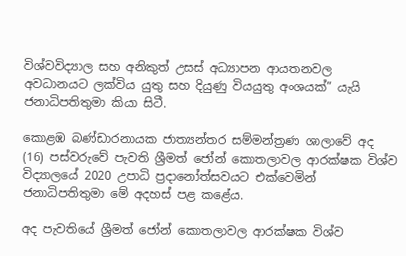විශ්වවිද්‍යාල සහ අනිකුත් උසස් අධ්‍යාපන ආයතනවල අවධානයට ලක්විය යුතු සහ දියුණු වියයුතු අංශයක්” යැයි ජනාධිපතිතුමා කියා සිටී.

කොළඹ බණ්ඩාරනායක ජාත්‍යන්තර සම්මන්ත්‍රණ ශාලාවේ අද (16) පස්වරුවේ පැවති ශ්‍රීමත් ජෝන් කොතලාවල ආරක්ෂක විශ්ව විද්‍යාලයේ 2020 උපාධි ප්‍රදානෝත්සවයට එක්වෙමින් ජනාධිපතිතුමා මේ අදහස් පළ කළේය.

අද පැවතියේ ශ්‍රීමත් ජෝන් කොතලාවල ආරක්ෂක විශ්ව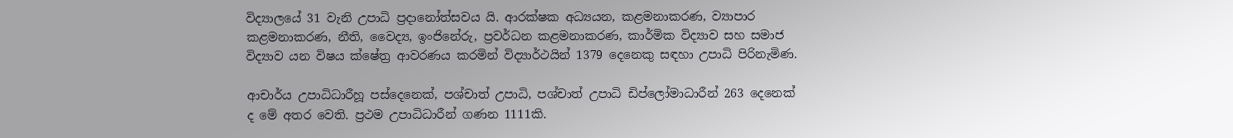විද්‍යාලයේ 31 වැනි උපාධි ප්‍රදානෝත්සවය යි. ආරක්ෂක අධ්‍යයන, කළමනාකරණ, ව්‍යාපාර කළමනාකරණ, නීති, වෛද්‍ය, ඉංජිනේරු, ප්‍රවර්ධන කළමනාකරණ, කාර්මික විද්‍යාව සහ සමාජ විද්‍යාව යන විෂය ක්ෂේත්‍ර ආවරණය කරමින් විද්‍යාර්ථයින් 1379 දෙනෙකු සඳහා උපාධි පිරිනැමිණ.

ආචාර්ය උපාධිධාරීහූ පස්දෙනෙක්, පශ්චාත් උපාධි, පශ්චාත් උපාධි ඩිප්ලෝමාධාරීන් 263 දෙනෙක් ද මේ අතර වෙති. ප්‍රථම උපාධිධාරීන් ගණන 1111කි.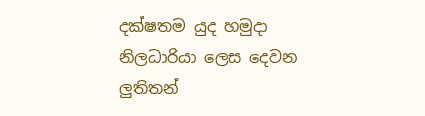දක්ෂතම යුද හමුදා නිලධාරියා ලෙස දෙවන ලුතිතන්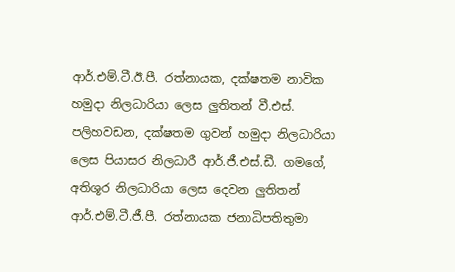ආර්.එම්.ටී.ඊ.පී. රත්නායක, දක්ෂතම නාවික හමුදා නිලධාරියා ලෙස ලුතිතන් වී.එස්. පලිහවඩන, දක්ෂතම ගුවන් හමුදා නිලධාරියා ලෙස පියාසර නිලධාරී ආර්.ජී.එස්.ඩී. ගමගේ, අතිශූර නිලධාරියා ලෙස දෙවන ලුතිතන් ආර්.එම්.ටී.ජී.පී. රත්නායක ජනාධිපතිතුමා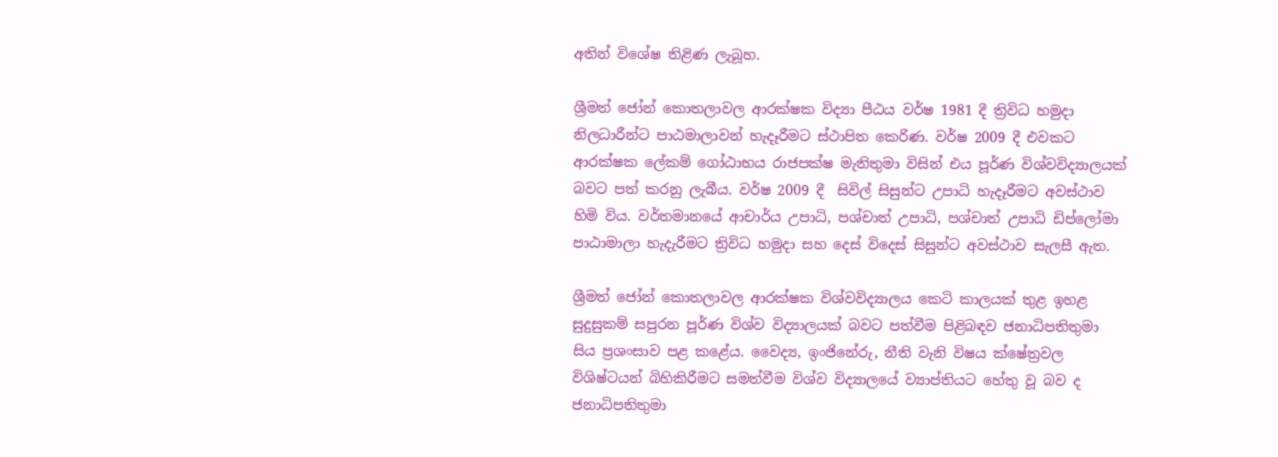අතින් විශේෂ තිළිණ ලැබූහ.

ශ්‍රීමත් ජෝන් කොතලාවල ආරක්ෂක විද්‍යා පීඨය වර්ෂ 1981 දී ත්‍රිවිධ හමුදා නිලධාරීන්ට පාඨමාලාවන් හැදෑරීමට ස්ථාපිත කෙරිණ. වර්ෂ 2009 දී එවකට ආරක්ෂක ලේකම් ගෝඨාභය රාජපක්ෂ මැතිතුමා විසින් එය පූර්ණ විශ්වවිද්‍යාලයක් බවට පත් කරනු ලැබීය. වර්ෂ 2009 දී  සිවිල් සිසුන්ට උපාධි හැදෑරීමට අවස්ථාව හිමි විය. වර්තමානයේ ආචාර්ය උපාධි, පශ්චාත් උපාධි, පශ්චාත් උපාධි ඩිප්ලෝමා පාඨාමාලා හැදැරීමට ත්‍රිවිධ හමුදා සහ දෙස් විදෙස් සිසුන්ට අවස්ථාව සැලසී ඇත.

ශ්‍රීමත් ජෝන් කොතලාවල ආරක්ෂක විශ්වවිද්‍යාලය කෙටි කාලයක් තුළ ඉහළ සුදුසුකම් සපුරන පූර්ණ විශ්ව විද්‍යාලයක් බවට පත්වීම පිළිබඳව ජනාධිපතිතුමා සිය ප්‍රශංසාව පළ කළේය. වෛද්‍ය, ඉංජිනේරු, නීති වැනි විෂය ක්ෂේත්‍රවල විශිෂ්ටයන් බිහිකිරීමට සමත්වීම විශ්ව විද්‍යාලයේ ව්‍යාප්තියට හේතු වූ බව ද ජනාධිපතිතුමා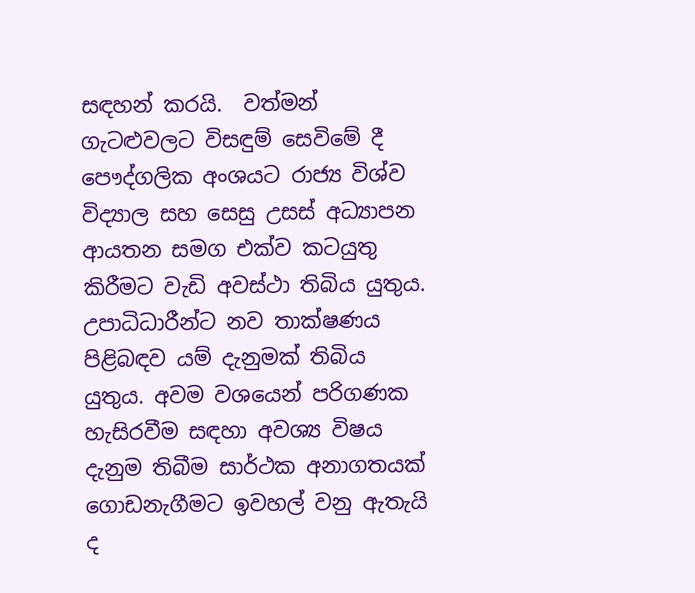සඳහන් කරයි.  වත්මන් ගැටළුවලට විසඳුම් සෙවිමේ දී පෞද්ගලික අංශයට රාජ්‍ය විශ්ව විද්‍යාල සහ සෙසු උසස් අධ්‍යාපන ආයතන සමග එක්ව කටයුතු කිරීමට වැඩි අවස්ථා තිබිය යුතුය. උපාධිධාරීන්ට නව තාක්ෂණය පිළිබඳව යම් දැනුමක් තිබිය යුතුය. අවම වශයෙන් පරිගණක හැසිරවීම සඳහා අවශ්‍ය විෂය දැනුම තිබීම සාර්ථක අනාගතයක් ගොඩනැගීමට ඉවහල් වනු ඇතැයි ද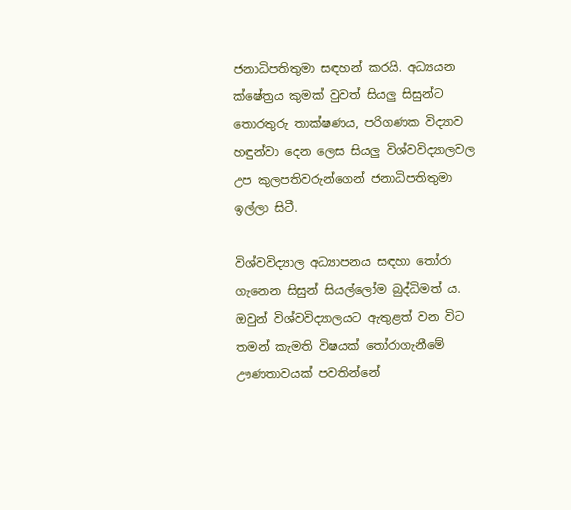ජනාධිපතිතුමා සඳහන් කරයි. අධ්‍යයන ක්ෂේත්‍රය කුමක් වුවත් සියලු සිසුන්ට තොරතුරු තාක්ෂණය, පරිගණක විද්‍යාව හඳුන්වා දෙන ලෙස සියලු විශ්වවිද්‍යාලවල උප කුලපතිවරුන්ගෙන් ජනාධිපතිතුමා ඉල්ලා සිටී.

විශ්වවිද්‍යාල අධ්‍යාපනය සඳහා තෝරා ගැනෙන සිසුන් සියල්ලෝම බුද්ධිමත් ය. ඔවුන් විශ්වවිද්‍යාලයට ඇතුළත් වන විට තමන් කැමති විෂයක් තෝරාගැනීමේ ඌණතාවයක් පවතින්නේ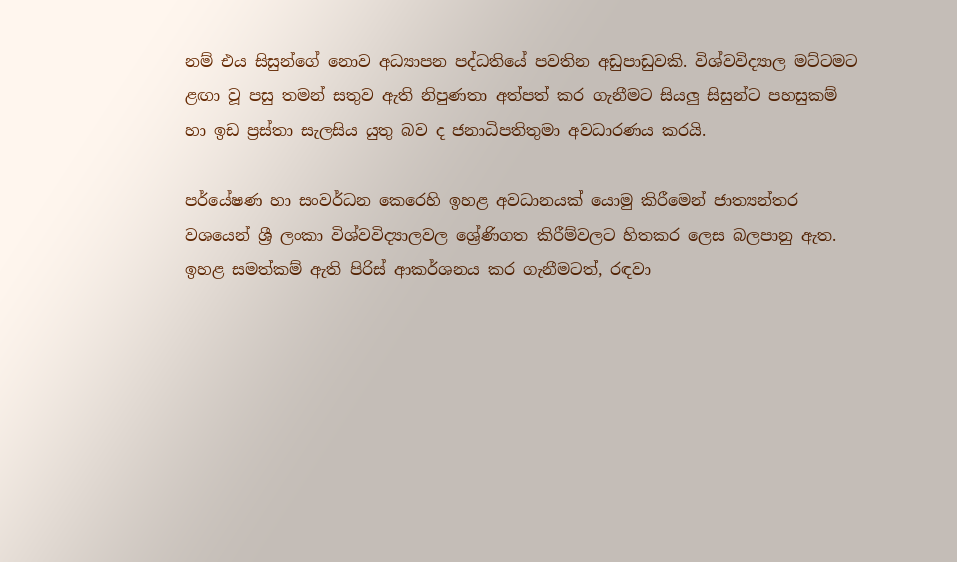නම් එය සිසුන්ගේ නොව අධ්‍යාපන පද්ධතියේ පවතින අඩුපාඩුවකි. විශ්වවිද්‍යාල මට්ටමට ළඟා වූ පසු තමන් සතුව ඇති නිපුණතා අත්පත් කර ගැනීමට සියලු සිසුන්ට පහසුකම් හා ඉඩ ප්‍රස්තා සැලසිය යුතු බව ද ජනාධිපතිතුමා අවධාරණය කරයි.

පර්යේෂණ හා සංවර්ධන කෙරෙහි ඉහළ අවධානයක් යොමු කිරීමෙන් ජාත්‍යන්තර වශයෙන් ශ්‍රී ලංකා විශ්වවිද්‍යාලවල ශ්‍රේණිගත කිරීම්වලට හිතකර ලෙස බලපානු ඇත. ඉහළ සමත්කම් ඇති පිරිස් ආකර්ශනය කර ගැනීමටත්, රඳවා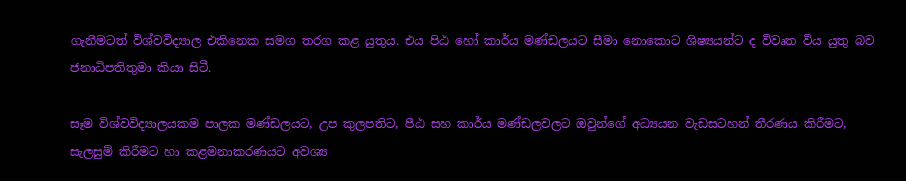ගැනීමටත් විශ්වවිද්‍යාල එකිනෙක සමග තරග කළ යුතුය. එය පිඨ හෝ කාර්ය මණ්ඩලයට සීමා නොකොට ශිෂ්‍යයන්ට ද විවෘත විය යුතු බව ජනාධිපතිතුමා කියා සිටී.

සෑම විශ්වවිද්‍යාලයකම පාලක මණ්ඩලයට, උප කුලපතිට, පීඨ සහ කාර්ය මණ්ඩලවලට ඔවුන්ගේ අධ්‍යයන වැඩසටහන් තීරණය කිරීමට, සැලසුම් කිරීමට හා කළමනාකරණයට අවශ්‍ය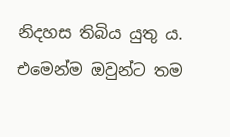නිදහස තිබිය යුතු ය. එමෙන්ම ඔවුන්ට තම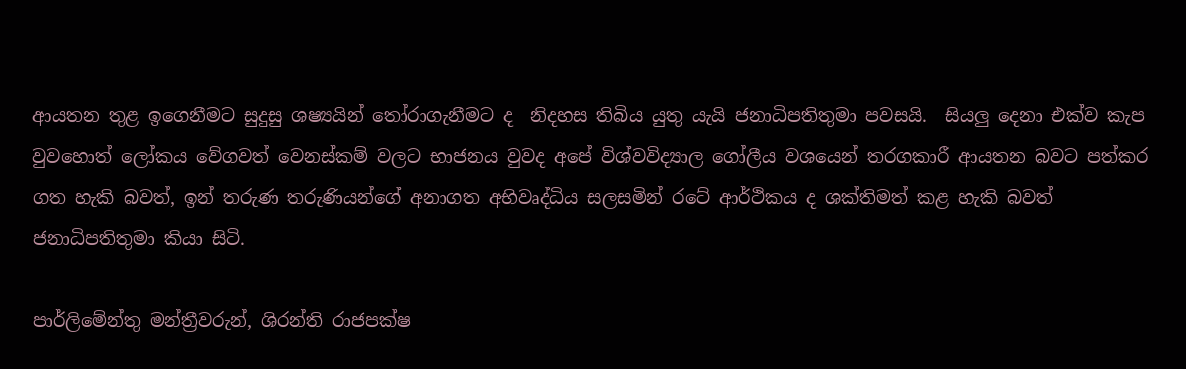ආයතන තුළ ඉගෙනීමට සුදුසු ශෂ්‍යයින් තෝරාගැනීමට ද  නිදහස තිබිය යුතු යැයි ජනාධිපතිතුමා පවසයි.  සියලු දෙනා එක්ව කැප වුවහොත් ලෝකය වේගවත් වෙනස්කම් වලට භාජනය වුවද අපේ විශ්වවිද්‍යාල ගෝලීය වශයෙන් තරගකාරී ආයතන බවට පත්කර ගත හැකි බවත්, ඉන් තරුණ තරුණියන්ගේ අනාගත අභිවෘද්ධිය සලසමින් රටේ ආර්ථිකය ද ශක්තිමත් කළ හැකි බවත්  ජනාධිපතිතුමා කියා සිටි.

පාර්ලිමේන්තු මන්ත්‍රීවරුන්, ශිරන්ති රාජපක්ෂ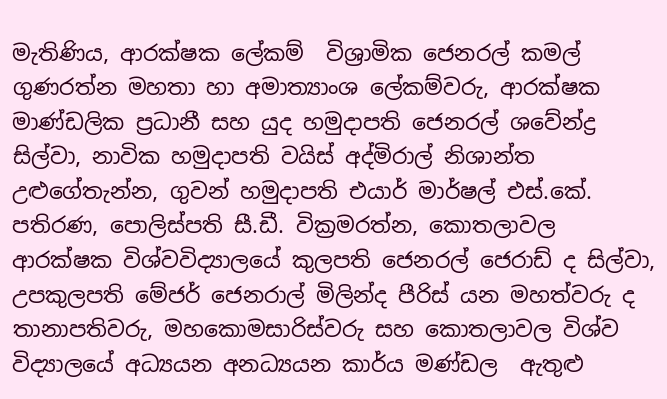මැතිණිය, ආරක්ෂක ලේකම්  විශ්‍රාමික ජෙනරල් කමල් ගුණරත්න මහතා හා අමාත්‍යාංශ ලේකම්වරු, ආරක්ෂක මාණ්ඩලික ප්‍රධානී සහ යුද හමුදාපති ජෙනරල් ශවේන්ද්‍ර සිල්වා, නාවික හමුදාපති වයිස් අද්මිරාල් නිශාන්ත උළුගේතැන්න, ගුවන් හමුදාපති එයාර් මාර්ෂල් එස්.කේ. පතිරණ, පොලිස්පති සී.ඩී. වික්‍රමරත්න, කොතලාවල ආරක්ෂක විශ්වවිද්‍යාලයේ කුලපති ජෙනරල් ජෙරාඩ් ද සිල්වා, උපකුලපති මේජර් ජෙනරාල් මිලින්ද පීරිස් යන මහත්වරු ද  තානාපතිවරු, මහකොමසාරිස්වරු සහ කොතලාවල විශ්ව විද්‍යාලයේ අධ්‍යයන අනධ්‍යයන කාර්ය මණ්ඩල  ඇතුළු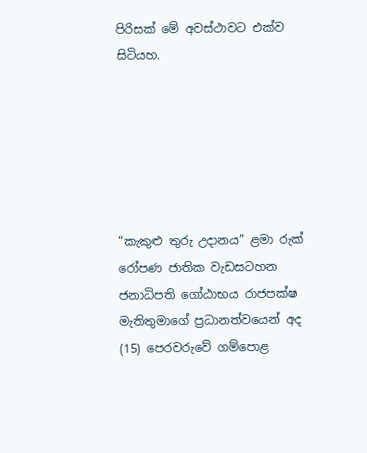පිරිසක් මේ අවස්ථාවට එක්ව සිටියහ.






“කැකුළු තුරු උදානය” ළමා රුක් රෝපණ ජාතික වැඩසටහන ජනාධිපති ගෝඨාභය රාජපක්ෂ මැතිතුමාගේ ප්‍රධානත්වයෙන් අද (15) පෙරවරුවේ ගම්පොළ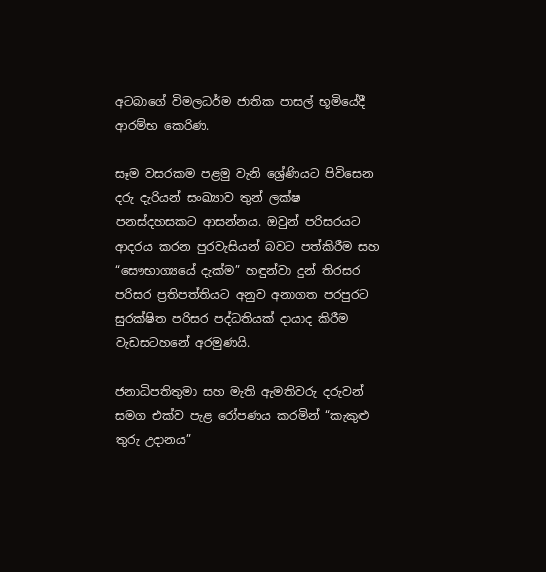අටබාගේ විමලධර්ම ජාතික පාසල් භූමියේදී ආරම්භ කෙරිණ.

සෑම වසරකම පළමු වැනි ශ්‍රේණියට පිවිසෙන දරු දැරියන් සංඛ්‍යාව තුන් ලක්ෂ පනස්දහසකට ආසන්නය. ඔවුන් පරිසරයට ආදරය කරන පුරවැසියන් බවට පත්කිරීම සහ “සෞභාග්‍යයේ දැක්ම” හඳුන්වා දුන් තිරසර පරිසර ප්‍රතිපත්තියට අනුව අනාගත පරපුරට සුරක්ෂිත පරිසර පද්ධතියක් දායාද කිරීම වැඩසටහනේ අරමුණයි.

ජනාධිපතිතුමා සහ මැති ඇමතිවරු දරුවන් සමග එක්ව පැළ රෝපණය කරමින් “කැකුළු තුරු උදානය”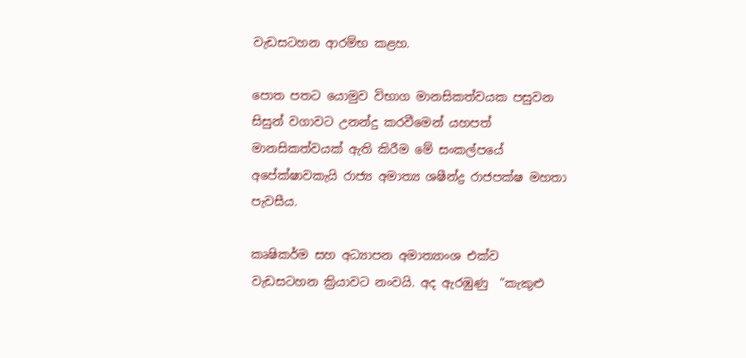වැඩසටහන ආරම්භ කළහ.

පොත පතට යොමුව විභාග මානසිකත්වයක පසුවන සිසුන් වගාවට උනන්දු කරවීමෙන් යහපත් මානසිකත්වයක් ඇති කිරීම මේ සංකල්පයේ අපේක්ෂාවකැයි රාජ්‍ය අමාත්‍ය ශෂීන්ද්‍ර රාජපක්ෂ මහතා පැවසීය.

කෘෂිකර්ම සහ අධ්‍යාපන අමාත්‍යාංශ එක්ව වැඩසටහන ක්‍රියාවට නංවයි. අද ඇරඹුණු  “කැකුළු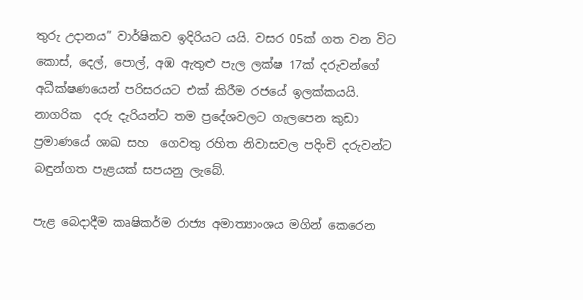තුරු උදානය” වාර්ෂිකව ඉදිරියට යයි. වසර 05ක් ගත වන විට කොස්, දෙල්, පොල්, අඹ ඇතුළු පැල ලක්ෂ 17ක් දරුවන්ගේ අධීක්ෂණයෙන් පරිසරයට එක් කිරීම රජයේ ඉලක්කයයි. නාගරික  දරු දැරියන්ට තම ප්‍රදේශවලට ගැලපෙන කුඩා ප්‍රමාණයේ ශාඛ සහ  ගෙවතු රහිත නිවාසවල පදිංචි දරුවන්ට බඳුන්ගත පැළයක් සපයනු ලැබේ.

පැළ බෙදාදීම කෘෂිකර්ම රාජ්‍ය අමාත්‍යාංශය මගින් කෙරෙන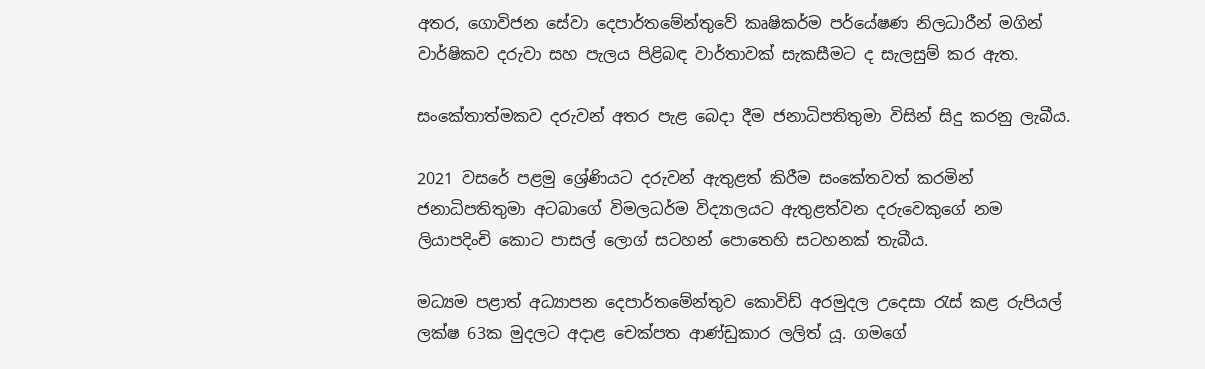අතර, ගොවිජන සේවා දෙපාර්තමේන්තුවේ කෘෂිකර්ම පර්යේෂණ නිලධාරීන් මගින් වාර්ෂිකව දරුවා සහ පැලය පිළිබඳ වාර්තාවක් සැකසීමට ද සැලසුම් කර ඇත.

සංකේතාත්මකව දරුවන් අතර පැළ බෙදා දීම ජනාධිපතිතුමා විසින් සිදු කරනු ලැබීය.

2021 වසරේ පළමු ශ්‍රේණියට දරුවන් ඇතුළත් කිරීම සංකේතවත් කරමින් ජනාධිපතිතුමා අටබාගේ විමලධර්ම විද්‍යාලයට ඇතුළත්වන දරුවෙකුගේ නම ලියාපදිංචි කොට පාසල් ලොග් සටහන් පොතෙහි සටහනක් තැබීය.

මධ්‍යම පළාත් අධ්‍යාපන දෙපාර්තමේන්තුව කොවිඩ් අරමුදල උදෙසා රැස් කළ රුපියල් ලක්ෂ 63ක මුදලට අදාළ චෙක්පත ආණ්ඩුකාර ලලිත් යූ. ගමගේ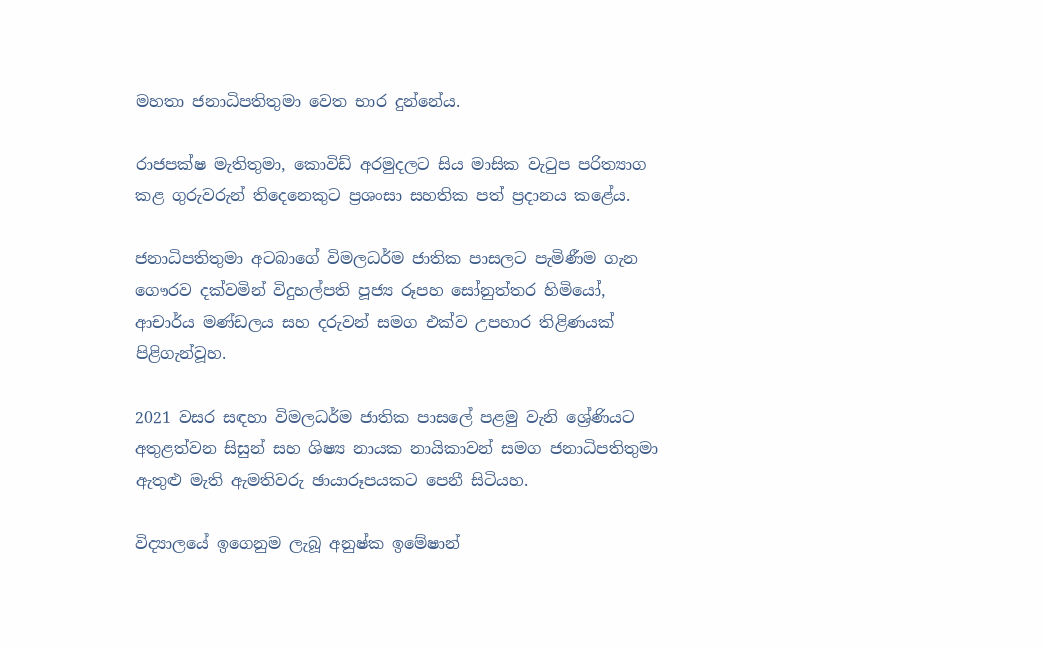මහතා ජනාධිපතිතුමා වෙත භාර දුන්නේය.

රාජපක්ෂ මැතිතුමා, කොවිඩ් අරමුදලට සිය මාසික වැටුප පරිත්‍යාග කළ ගුරුවරුන් තිදෙනෙකුට ප්‍රශංසා සහතික පත් ප්‍රදානය කළේය.

ජනාධිපතිතුමා අටබාගේ විමලධර්ම ජාතික පාසලට පැමිණීම ගැන ගෞරව දක්වමින් විදුහල්පති පූජ්‍ය රූපහ සෝනුත්තර හිමියෝ, ආචාර්ය මණ්ඩලය සහ දරුවන් සමග එක්ව උපහාර තිළිණයක් පිළිගැන්වූහ.

2021 වසර සඳහා විමලධර්ම ජාතික පාසලේ පළමු වැනි ශ්‍රේණියට අතුළත්වන සිසුන් සහ ශිෂ්‍ය නායක නායිකාවන් සමග ජනාධිපතිතුමා ඇතුළු මැති ඇමතිවරු ඡායාරූපයකට පෙනී සිටියහ.

විද්‍යාලයේ ඉගෙනුම ලැබූ අනුෂ්ක ඉමේෂාන්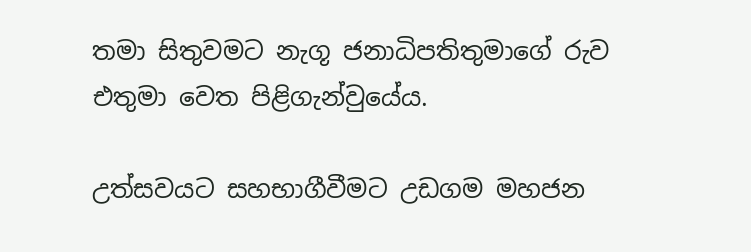තමා සිතුවමට නැගූ ජනාධිපතිතුමාගේ රුව එතුමා වෙත පිළිගැන්වුයේය.

උත්සවයට සහභාගීවීමට උඩගම මහජන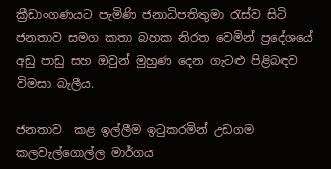ක්‍රීඩාංගණයට පැමිණි ජනාධිපතිතුමා රැස්ව සිටි ජනතාව සමග කතා බහක නිරත වෙමින් ප්‍රදේශයේ අඩු පාඩු සහ ඔවුන් මුහුණ දෙන ගැටළු පිළිබඳව විමසා බැලීය.

ජනතාව  කළ ඉල්ලීම ඉටුකරමින් උඩගම කලවැල්ගොල්ල මාර්ගය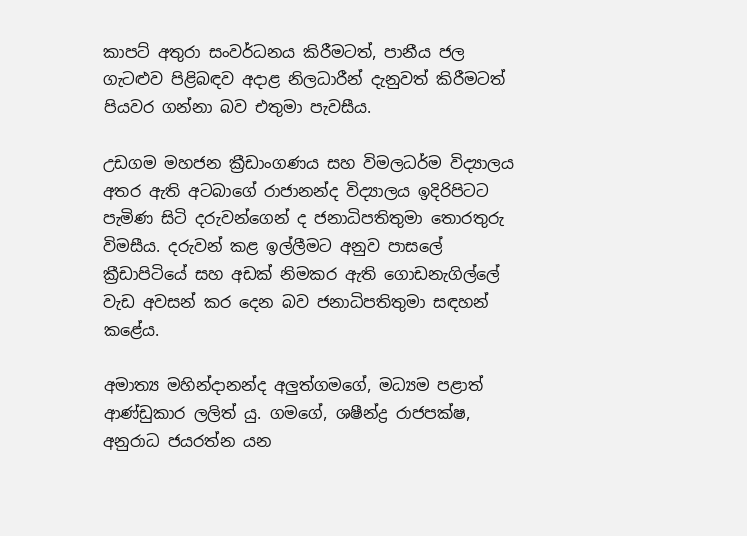කාපට් අතුරා සංවර්ධනය කිරීමටත්, පානීය ජල ගැටළුව පිළිබඳව අදාළ නිලධාරීන් දැනුවත් කිරීමටත් පියවර ගන්නා බව එතුමා පැවසීය.

උඩගම මහජන ක්‍රීඩාංගණය සහ විමලධර්ම විද්‍යාලය අතර ඇති අටබාගේ රාජානන්ද විද්‍යාලය ඉදිරිපිටට පැමිණ සිටි දරුවන්ගෙන් ද ජනාධිපතිතුමා තොරතුරු විමසීය. දරුවන් කළ ඉල්ලීමට අනුව පාසලේ ක්‍රීඩාපිටියේ සහ අඩක් නිමකර ඇති ගොඩනැගිල්ලේ වැඩ අවසන් කර දෙන බව ජනාධිපතිතුමා සඳහන් කළේය.

අමාත්‍ය මහින්දානන්ද අලුත්ගමගේ, මධ්‍යම පළාත් ආණ්ඩුකාර ලලිත් යු. ගමගේ, ශෂීන්ද්‍ර රාජපක්ෂ, අනුරාධ ජයරත්න යන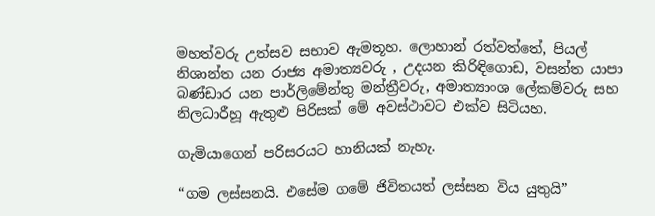මහත්වරු උත්සව සභාව ඇමතූහ. ලොහාන් රත්වත්තේ, පියල් නිශාන්ත යන රාජ්‍ය අමාත්‍යවරු , උදයන කිරිඳිගොඩ, වසන්ත යාපා බණ්ඩාර යන පාර්ලිමේන්තු මන්ත්‍රීවරු, අමාත්‍යාංශ ලේකම්වරු සහ නිලධාරීහූ ඇතුළු පිරිසක් මේ අවස්ථාවට එක්ව සිටියහ.

ගැමියාගෙන් පරිසරයට හානියක් නැහැ.

“ගම ලස්සනයි. එසේම ගමේ ජිවිතයත් ලස්සන විය යුතුයි”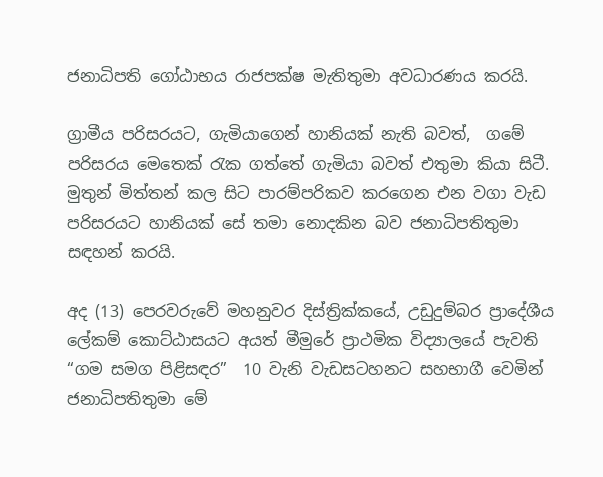ජනාධිපති ගෝඨාභය රාජපක්ෂ මැතිතුමා අවධාරණය කරයි.

ග්‍රාමීය පරිසරයට, ගැමියාගෙන් හානියක් නැති බවත්,  ගමේ පරිසරය මෙතෙක් රැක ගත්තේ ගැමියා බවත් එතුමා කියා සිටී. මුතුන් මිත්තන් කල සිට පාරම්පරිකව කරගෙන එන වගා වැඩ පරිසරයට හානියක් සේ තමා නොදකින බව ජනාධිපතිතුමා සඳහන් කරයි.

අද (13) පෙරවරුවේ මහනුවර දිස්ත්‍රික්කයේ, උඩුදුම්බර ප්‍රාදේශීය ලේකම් කොට්ඨාසයට අයත් මීමුරේ ප්‍රාථමික විද්‍යාලයේ පැවති  “ගම සමග පිළිසඳර”  10 වැනි වැඩසටහනට සහභාගී වෙමින් ජනාධිපතිතුමා මේ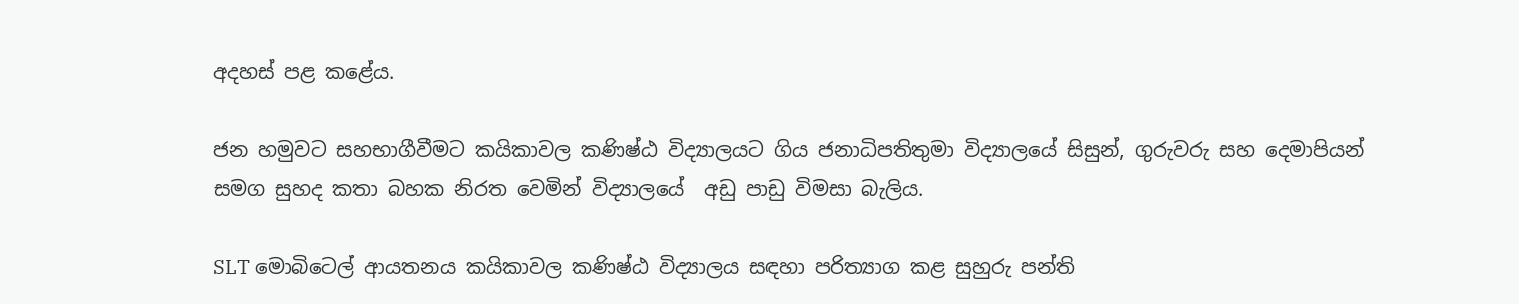අදහස් පළ කළේය.

ජන හමුවට සහභාගීවීමට කයිකාවල කණිෂ්ඨ විද්‍යාලයට ගිය ජනාධිපතිතුමා විද්‍යාලයේ සිසුන්, ගුරුවරු සහ දෙමාපියන් සමග සුහද කතා බහක නිරත වෙමින් විද්‍යාලයේ  අඩු පාඩු විමසා බැලිය.

SLT මොබිටෙල් ආයතනය කයිකාවල කණිෂ්ඨ විද්‍යාලය සඳහා පරිත්‍යාග කළ සුහුරු පන්ති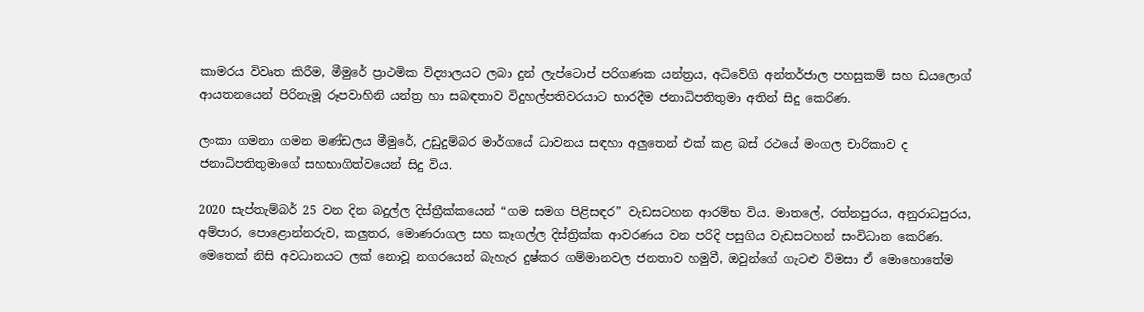කාමරය විවෘත කිරීම, මීමුරේ ප්‍රාථමික විද්‍යාලයට ලබා දුන් ලැප්ටොප් පරිගණක යන්ත්‍රය, අධිවේගි අන්තර්ජාල පහසුකම් සහ ඩයලොග් ආයතනයෙන් පිරිනැමූ රූපවාහිනි යන්ත්‍ර හා සබඳතාව විදුහල්පතිවරයාට භාරදීම ජනාධිපතිතුමා අතින් සිදු කෙරිණ.

ලංකා ගමනා ගමන මණ්ඩලය මීමුරේ, උඩුදුම්බර මාර්ගයේ ධාවනය සඳහා අලුතෙන් එක් කළ බස් රථයේ මංගල චාරිකාව ද ජනාධිපතිතුමාගේ සහභාගිත්වයෙන් සිදු විය.

2020 සැප්තැම්බර් 25 වන දින බදුල්ල දිස්ත්‍රීක්කයෙන් “ගම සමග පිළිසඳර” වැඩසටහන ආරම්භ විය. මාතලේ, රත්නපුරය, අනුරාධපුරය, අම්පාර, පොළොන්නරුව, කලුතර, මොණරාගල සහ කෑගල්ල දිස්ත්‍රික්ක ආවරණය වන පරිදි පසුගිය වැඩසටහන් සංවිධාන කෙරිණ. මෙතෙක් නිසි අවධානයට ලක් නොවූ නගරයෙන් බැහැර දුෂ්කර ගම්මානවල ජනතාව හමුවී, ඔවුන්ගේ ගැටළු විමසා ඒ මොහොතේම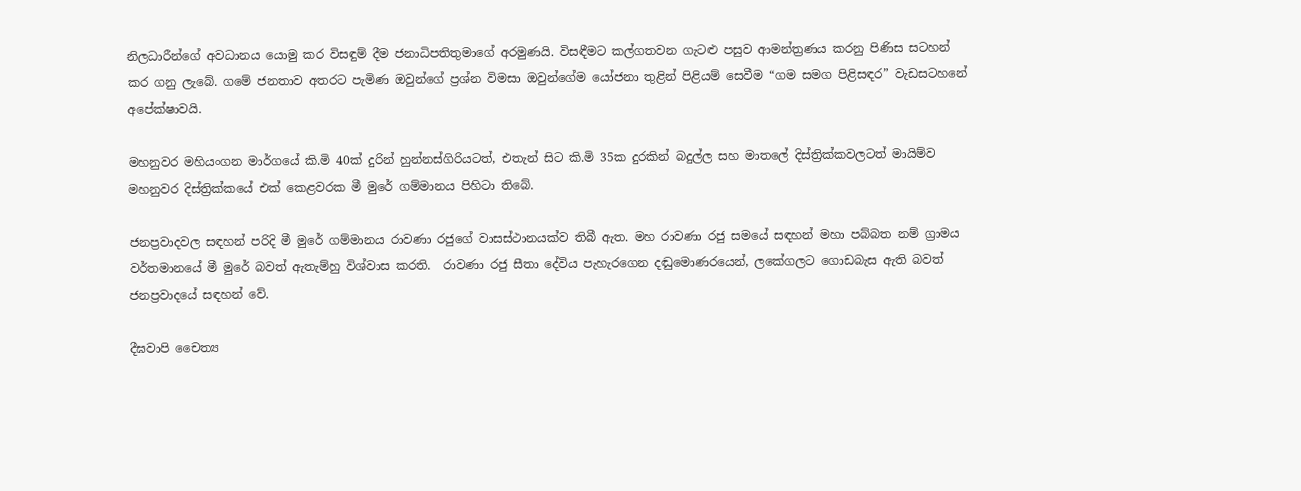නිලධාරීන්ගේ අවධානය යොමු කර විසඳුම් දීම ජනාධිපතිතුමාගේ අරමුණයි. විසඳීමට කල්ගතවන ගැටළු පසුව ආමන්ත්‍රණය කරනු පිණිස සටහන් කර ගනු ලැබේ. ගමේ ජනතාව අතරට පැමිණ ඔවුන්ගේ ප්‍රශ්න විමසා ඔවුන්ගේම යෝජනා තුළින් පිළියම් සෙවීම “ගම සමග පිළිසඳර” වැඩසටහනේ අපේක්ෂාවයි.

මහනුවර මහියංගන මාර්ගයේ කි.මි 40ක් දුරින් හුන්නස්ගිරියටත්, එතැන් සිට කි.මි 35ක දුරකින් බදුල්ල සහ මාතලේ දිස්ත්‍රික්කවලටත් මායිම්ව මහනුවර දිස්ත්‍රික්කයේ එක් කෙළවරක මී මුරේ ගම්මානය පිහිටා තිබේ.

ජනප්‍රවාදවල සඳහන් පරිදි මී මුරේ ගම්මානය රාවණා රජුගේ වාසස්ථානයක්ව තිබී ඇත. මහ රාවණා රජු සමයේ සඳහන් මහා පබ්බත නම් ග්‍රාමය වර්තමානයේ මී මුරේ බවත් ඇතැම්හු විශ්වාස කරති.  රාවණා රජු සීතා දේවිය පැහැරගෙන දඬුමොණරයෙන්, ලකේගලට ගොඩබැස ඇති බවත් ජනප්‍රවාදයේ සඳහන් වේ.

දීඝවාපි චෛත්‍ය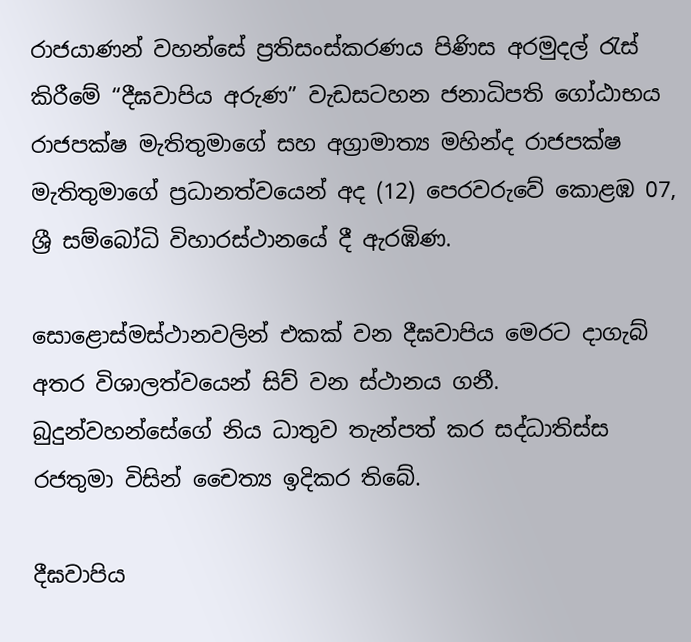රාජයාණන් වහන්සේ ප්‍රතිසංස්කරණය පිණිස අරමුදල් රැස් කිරීමේ “දීඝවාපිය අරුණ” වැඩසටහන ජනාධිපති ගෝඨාභය රාජපක්ෂ මැතිතුමාගේ සහ අග්‍රාමාත්‍ය මහින්ද රාජපක්ෂ මැතිතුමාගේ ප්‍රධානත්වයෙන් අද (12) පෙරවරුවේ කොළඹ 07,  ශ්‍රී සම්බෝධි විහාරස්ථානයේ දී ඇරඹිණ.

සොළොස්මස්ථානවලින් එකක් වන දීඝවාපිය මෙරට දාගැබ් අතර විශාලත්වයෙන් සිව් වන ස්ථානය ගනී. බුදුන්වහන්සේගේ නිය ධාතුව තැන්පත් කර සද්ධාතිස්ස රජතුමා විසින් චෛත්‍ය ඉදිකර තිබේ.

දීඝවාපිය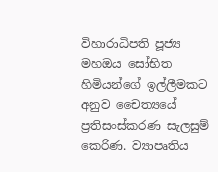විහාරාධිපති පූජ්‍ය මහඔය සෝභිත හිමියන්ගේ ඉල්ලීමකට අනුව චෛත්‍යයේ ප්‍රතිසංස්කරණ සැලසුම් කෙරිණ. ව්‍යාපෘතිය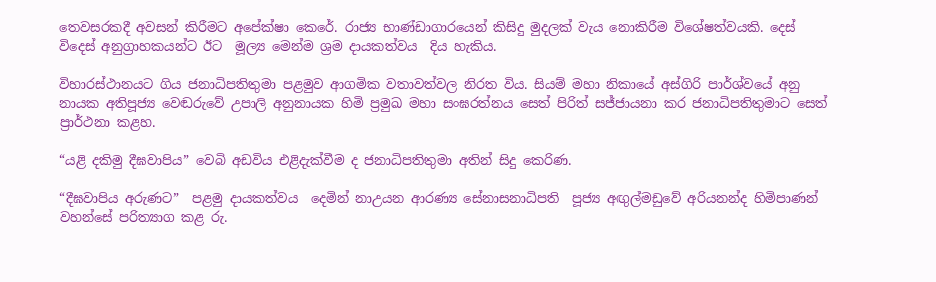තෙවසරකදී අවසන් කිරීමට අපේක්ෂා කෙරේ. රාජ්‍ය භාණ්ඩාගාරයෙන් කිසිදු මුදලක් වැය නොකිරීම විශේෂත්වයකි. දෙස් විදෙස් අනුග්‍රාහකයන්ට ඊට  මූල්‍ය මෙන්ම ශ්‍රම දායකත්වය  දිය හැකිය.

විහාරස්ථානයට ගිය ජනාධිපතිතුමා පළමුව ආගමික වතාවත්වල නිරත විය. සියම් මහා නිකායේ අස්ගිරි පාර්ශ්වයේ අනු නායක අතිපූජ්‍ය වෙඬරුවේ උපාලි අනුනායක හිමි ප්‍රමුඛ මහා සංඝරත්නය සෙත් පිරිත් සජ්ජායනා කර ජනාධිපතිතුමාට සෙත් ප්‍රාර්ථනා කළහ.

“යළි දකිමු දීඝවාපිය” වෙබි අඩවිය එළිදැක්වීම ද ජනාධිපතිතුමා අතින් සිදු කෙරිණ.

“දීඝවාපිය අරුණට”  පළමු දායකත්වය  දෙමින් නාඋයන ආරණ්‍ය සේනාසනාධිපති  පූජ්‍ය අඟුල්මඩුවේ අරියනන්ද හිමිපාණන්  වහන්සේ පරිත්‍යාග කළ රු.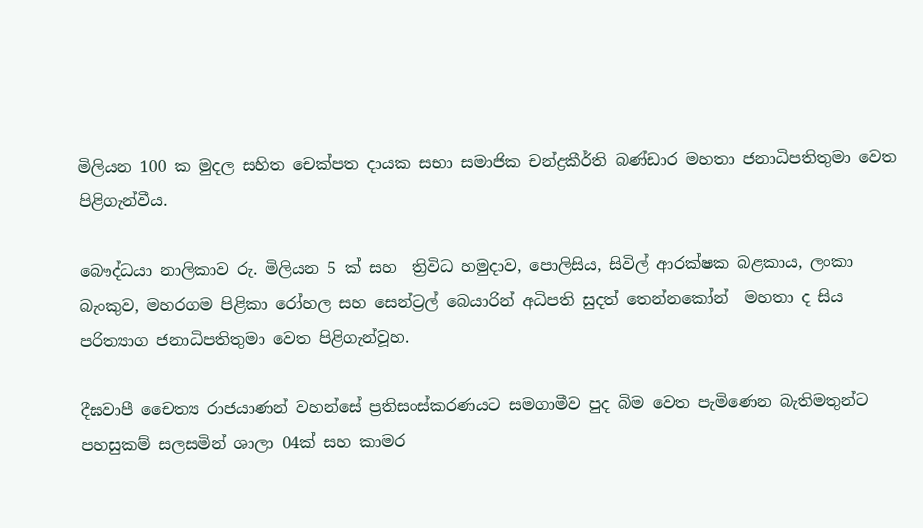මිලියන 100 ක මුදල සහිත චෙක්පත දායක සභා සමාජික චන්ද්‍රකීර්ති බණ්ඩාර මහතා ජනාධිපතිතුමා වෙත පිළිගැන්වීය.

බෞද්ධයා නාලිකාව රු. මිලියන 5 ක් සහ  ත්‍රිවිධ හමුදාව, පොලිසිය, සිවිල් ආරක්ෂක බළකාය, ලංකා බැංකුව, මහරගම පිළිකා රෝහල සහ සෙන්ට්‍රල් බෙයාරින් අධිපති සුදත් තෙන්නකෝන්  මහතා ද සිය පරිත්‍යාග ජනාධිපතිතුමා වෙත පිළිගැන්වූහ.

දීඝවාපී චෛත්‍ය රාජයාණන් වහන්සේ ප්‍රතිසංස්කරණයට සමගාමීව පුද බිම වෙත පැමිණෙන බැතිමතුන්ට පහසුකම් සලසමින් ශාලා 04ක් සහ කාමර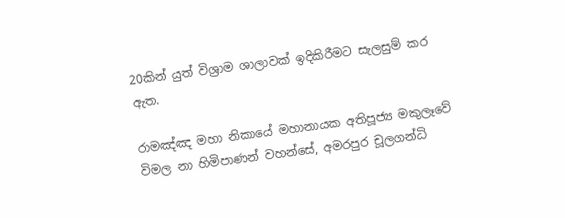20කින් යුත් විශ්‍රාම ශාලාවක් ඉදිකිරීමට සැලසුම් කර ඇත.

රාමඤ්ඤ මහා නිකායේ මහානායක අතිපූජ්‍ය මකුලෑවේ විමල නා හිමිපාණන් වහන්සේ, අමරපුර චූලගන්ධි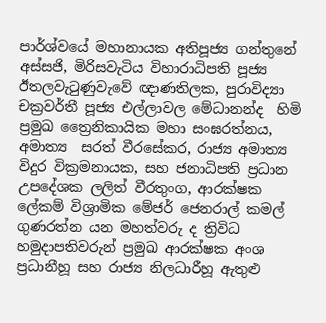පාර්ශ්වයේ මහානායක අතිපූජ්‍ය ගන්තුනේ අස්සජි, මිරිසවැටිය විහාරාධිපති පූජ්‍ය ඊතලවැටුණුවැවේ ඥාණතිලක, පුරාවිද්‍යා චක්‍රවර්තී පූජ්‍ය එල්ලාවල මේධානන්ද  හිමි ප්‍රමුඛ ත්‍රෛනිකායික මහා සංඝරත්නය,  අමාත්‍ය  සරත් වීරසේකර, රාජ්‍ය අමාත්‍ය විදුර වික්‍රමනායක, සහ ජනාධිපති ප්‍රධාන උපදේශක ලලිත් වීරතුංග, ආරක්ෂක ලේකම් විශ්‍රාමික මේජර් ජෙනරාල් කමල් ගුණරත්න යන මහත්වරු ද ත්‍රිවිධ හමුදාපතිවරුන් ප්‍රමුඛ ආරක්ෂක අංශ ප්‍රධානීහූ සහ රාජ්‍ය නිලධාරීහූ ඇතුළු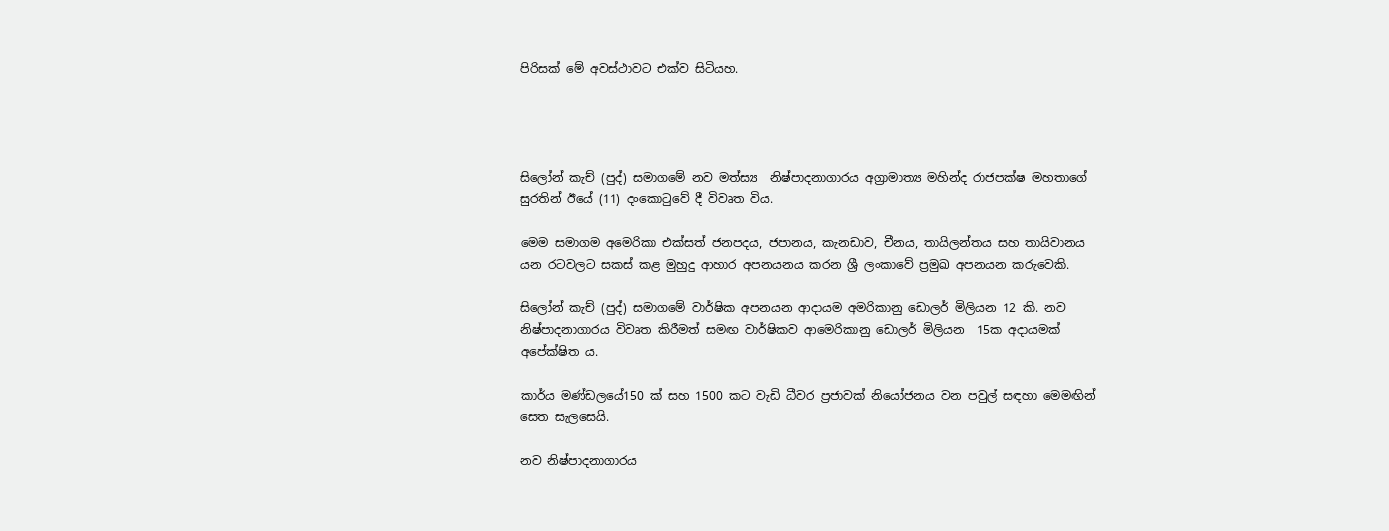පිරිසක් මේ අවස්ථාවට එක්ව සිටියහ.




සිලෝන් කැච් (පුද්) සමාගමේ නව මත්ස්‍ය  නිෂ්පාදනාගාරය අග්‍රාමාත්‍ය මහින්ද රාජපක්ෂ මහතාගේ සුරතින් ඊයේ (11) දංකොටුවේ දී විවෘත විය.

මෙම සමාගම අමෙරිකා එක්සත් ජනපදය, ජපානය, කැනඩාව, චීනය, තායිලන්තය සහ තායිවානය යන රටවලට සකස් කළ මුහුදු ආහාර අපනයනය කරන ශ්‍රී ලංකාවේ ප්‍රමුඛ අපනයන කරුවෙකි.

සිලෝන් කැච් (පුද්) සමාගමේ වාර්ෂික අපනයන ආදායම අමරිකානු ඩොලර් මිලියන 12 කි. නව නිෂ්පාදනාගාරය විවෘත කිරීමත් සමඟ වාර්ෂිකව ආමෙරිකානු ඩොලර් මිලියන  15ක අදායමක් අපේක්ෂිත ය.

කාර්ය මණ්ඩලයේ150 ක් සහ 1500 කට වැඩි ධීවර ප්‍රජාවක් නියෝජනය වන පවුල් සඳහා මෙමඟින් සෙත සැලසෙයි.

නව නිෂ්පාදනාගාරය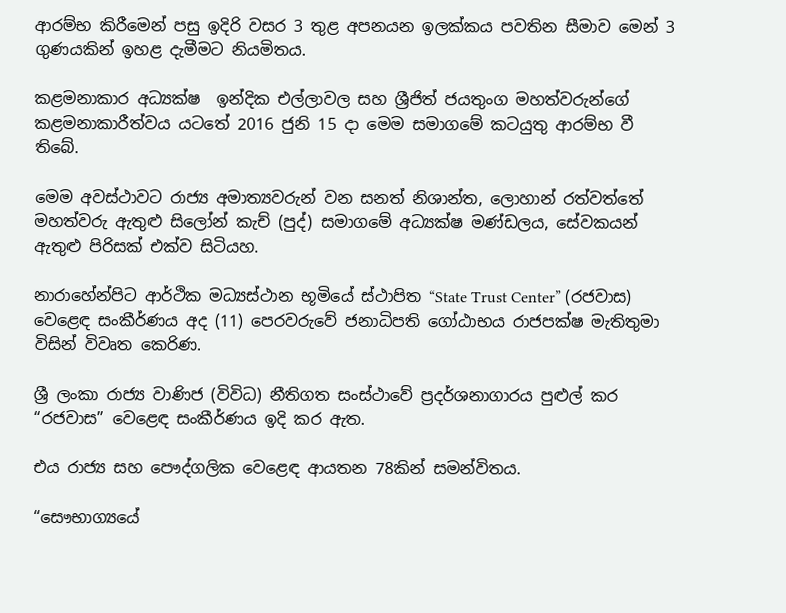ආරම්භ කිරීමෙන් පසු ඉදිරි වසර 3 තුළ අපනයන ඉලක්කය පවතින සීමාව මෙන් 3 ගුණයකින් ඉහළ දැමීමට නියමිතය.

කළමනාකාර අධ්‍යක්ෂ  ඉන්දික එල්ලාවල සහ ශ්‍රීජිත් ජයතුංග මහත්වරුන්ගේ  කළමනාකාරීත්වය යටතේ 2016 ජුනි 15 දා මෙම සමාගමේ කටයුතු ආරම්භ වී තිබේ.

මෙම අවස්ථාවට රාජ්‍ය අමාත්‍යවරුන් වන සනත් නිශාන්ත, ලොහාන් රත්වත්තේ මහත්වරු ඇතුළු සිලෝන් කැච් (පුද්) සමාගමේ අධ්‍යක්ෂ මණ්ඩලය, සේවකයන් ඇතුළු පිරිසක් එක්ව සිටියහ.

නාරාහේන්පිට ආර්ථික මධ්‍යස්ථාන භූමියේ ස්ථාපිත “State Trust Center” (රජවාස) වෙළෙඳ සංකීර්ණය අද (11) පෙරවරුවේ ජනාධිපති ගෝඨාභය රාජපක්ෂ මැතිතුමා විසින් විවෘත කෙරිණ.

ශ්‍රී ලංකා රාජ්‍ය වාණිජ (විවිධ) නීතිගත සංස්ථාවේ ප්‍රදර්ශනාගාරය පුළුල් කර “රජවාස” වෙළෙඳ සංකීර්ණය ඉදි කර ඇත.

එය රාජ්‍ය සහ පෞද්ගලික වෙළෙඳ ආයතන 78කින් සමන්විතය.

“සෞභාග්‍යයේ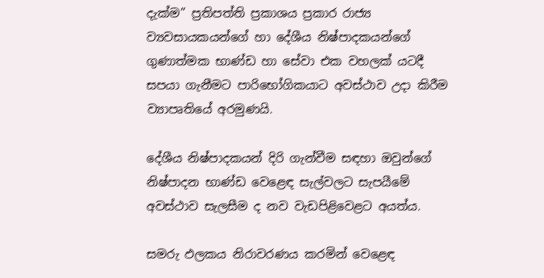දැක්ම” ප්‍රතිපත්ති ප්‍රකාශය ප්‍රකාර රාජ්‍ය ව්‍යවසායකයන්ගේ හා දේශීය නිෂ්පාදකයන්ගේ ගුණාත්මක භාණ්ඩ හා සේවා එක වහලක් යටදී සපයා ගැනීමට පාරිභෝගිකයාට අවස්ථාව උදා කිරීම ව්‍යාපෘතියේ අරමුණයි.

දේශීය නිෂ්පාදකයන් දිරි ගැන්වීම සඳහා ඔවුන්ගේ නිෂ්පාදන භාණ්ඩ වෙළෙඳ සැල්වලට සැපයීමේ අවස්ථාව සැලසීම ද නව වැඩපිළිවෙළට අයත්ය.

සමරු ඵලකය නිරාවරණය කරමින් වෙළෙඳ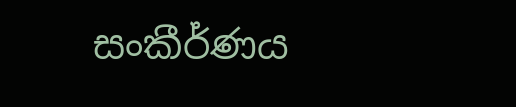සංකීර්ණය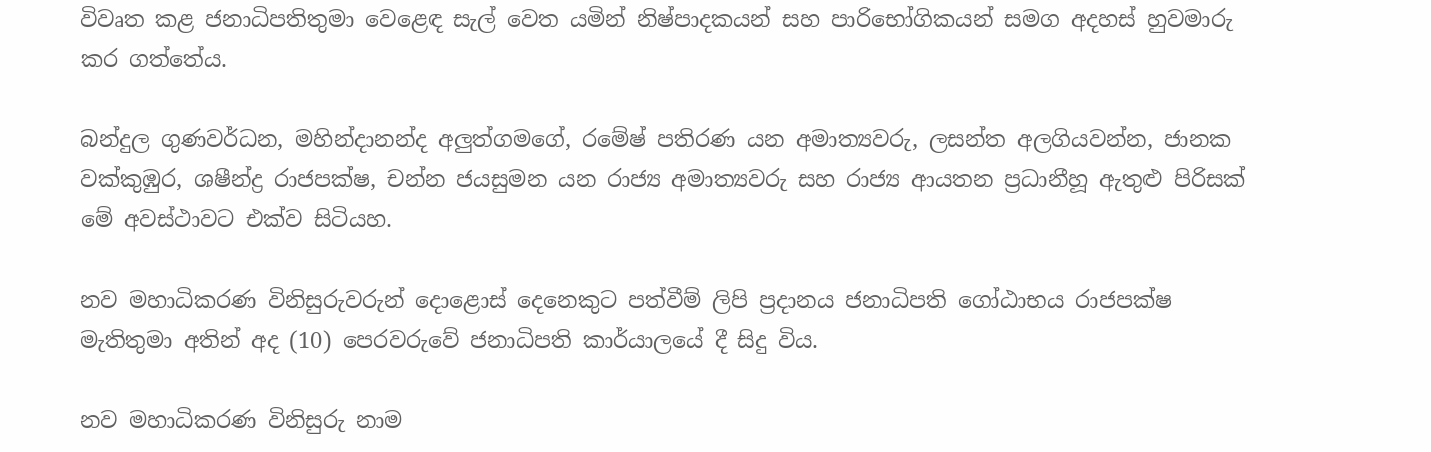විවෘත කළ ජනාධිපතිතුමා වෙළෙඳ සැල් වෙත යමින් නිෂ්පාදකයන් සහ පාරිභෝගිකයන් සමග අදහස් හුවමාරු කර ගත්තේය.

බන්දුල ගුණවර්ධන, මහින්දානන්ද අලුත්ගමගේ, රමේෂ් පතිරණ යන අමාත්‍යවරු, ලසන්ත අලගියවන්න, ජානක වක්කුඹුර, ශෂීන්ද්‍ර රාජපක්ෂ, චන්න ජයසුමන යන රාජ්‍ය අමාත්‍යවරු සහ රාජ්‍ය ආයතන ප්‍රධානීහූ ඇතුළු පිරිසක් මේ අවස්ථාවට එක්ව සිටියහ.

නව මහාධිකරණ විනිසුරුවරුන් දොළොස් දෙනෙකුට පත්වීම් ලිපි ප්‍රදානය ජනාධිපති ගෝඨාභය රාජපක්ෂ මැතිතුමා අතින් අද (10) පෙරවරුවේ ජනාධිපති කාර්යාලයේ දී සිදු විය.

නව මහාධිකරණ විනිසුරු නාම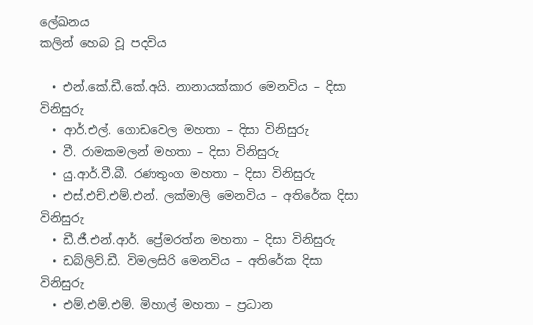ලේඛනය                                        කලින් හෙබ වූ පදවිය

  • එන්.කේ.ඩී.කේ.අයි. නානායක්කාර මෙනවිය – දිසා විනිසුරු
  • ආර්.එල්. ගොඩවෙල මහතා – දිසා විනිසුරු
  • වී. රාමකමලන් මහතා – දිසා විනිසුරු
  • යු.ආර්.වී.බී. රණතුංග මහතා – දිසා විනිසුරු
  • එස්.එච්.එම්.එන්. ලක්මාලි මෙනවිය – අතිරේක දිසා විනිසුරු
  • ඩී.ජී.එන්.ආර්. ප්‍රේමරත්න මහතා – දිසා විනිසුරු
  • ඩබ්ලිව්.ඩී. විමලසිරි මෙනවිය – අතිරේක දිසා විනිසුරු
  • එම්.එම්.එම්. මිහාල් මහතා – ප්‍රධාන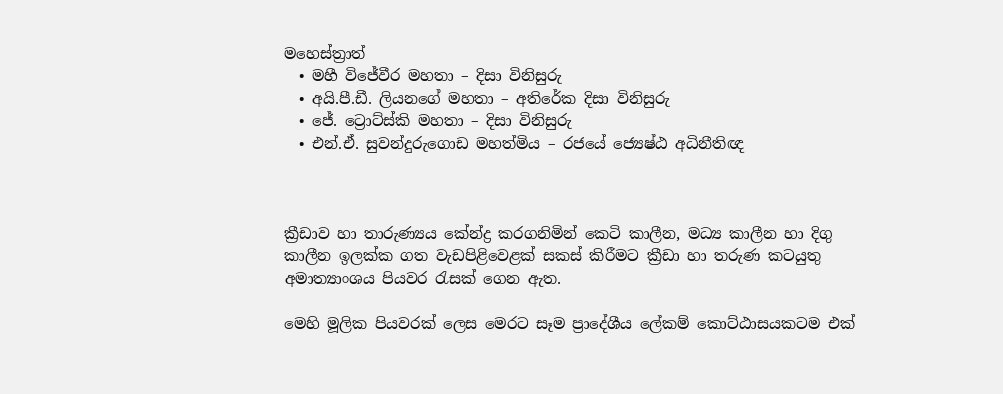මහෙස්ත්‍රාත්
  • මහී විජේවීර මහතා – දිසා විනිසුරු
  • අයි.පී.ඩී. ලියනගේ මහතා – අතිරේක දිසා විනිසුරු
  • ජේ. ට්‍රොට්ස්කි මහතා – දිසා විනිසුරු
  • එන්.ඒ. සුවන්දුරුගොඩ මහත්මිය – රජයේ ජ්‍යෙෂ්ඨ අධිනීතිඥ



ක්‍රීඩාව හා තාරුණ්‍යය කේන්ද්‍ර කරගනිමින් කෙටි කාලීන, මධ්‍ය කාලීන හා දිගු කාලීන ඉලක්ක ගත වැඩපිළිවෙළක් සකස් කිරීමට ක්‍රීඩා හා තරුණ කටයුතු අමාත්‍යාංශය පියවර රැසක් ගෙන ඇත.

මෙහි මූලික පියවරක් ලෙස මෙරට සෑම ප්‍රාදේශීය ලේකම් කොට්ඨාසයකටම එක්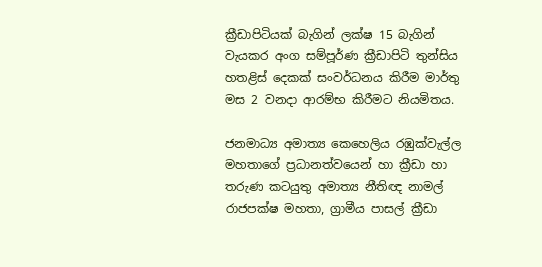ක්‍රීඩාපිටියක් බැගින් ලක්ෂ 15 බැගින් වැයකර අංග සම්පූර්ණ ක්‍රීඩාපිටි තුන්සිය හතළිස් දෙකක් සංවර්ධනය කිරීම මාර්තු මස 2 වනදා ආරම්භ කිරීමට නියමිතය.

ජනමාධ්‍ය අමාත්‍ය කෙහෙලිය රඹුක්වැල්ල මහතාගේ ප්‍රධානත්වයෙන් හා ක්‍රීඩා හා තරුණ කටයුතු අමාත්‍ය නීතිඥ නාමල් රාජපක්ෂ මහතා, ග්‍රාමීය පාසල් ක්‍රීඩා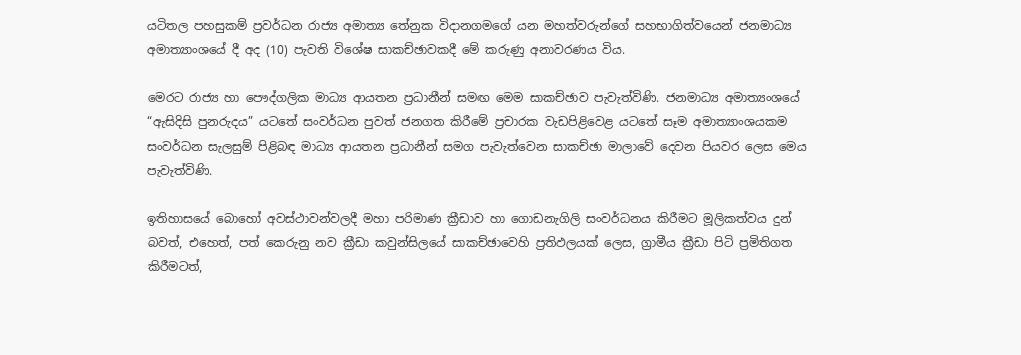යටිතල පහසුකම් ප්‍රවර්ධන රාජ්‍ය අමාත්‍ය තේනුක විදානගමගේ යන මහත්වරුන්ගේ සහභාගිත්වයෙන් ජනමාධ්‍ය අමාත්‍යාංශයේ දී අද (10) පැවති විශේෂ සාකච්ඡාවකදී මේ කරුණු අනාවරණය විය.

මෙරට රාජ්‍ය හා පෞද්ගලික මාධ්‍ය ආයතන ප්‍රධානීන් සමඟ මෙම සාකච්ඡාව පැවැත්විණි. ජනමාධ්‍ය අමාත්‍යංශයේ “ඇසිදිසි පුනරුදය” යටතේ සංවර්ධන පුවත් ජනගත කිරීමේ ප්‍රචාරක වැඩපිළිවෙළ යටතේ සෑම අමාත්‍යාංශයකම සංවර්ධන සැලසුම් පිළිබඳ මාධ්‍ය ආයතන ප්‍රධානීන් සමග පැවැත්වෙන සාකච්ඡා මාලාවේ දෙවන පියවර ලෙස මෙය පැවැත්විණි.

ඉතිහාසයේ බොහෝ අවස්ථාවන්වලදී මහා පරිමාණ ක්‍රීඩාව හා ගොඩනැගිලි සංවර්ධනය කිරීමට මූලිකත්වය දුන් බවත්, එහෙත්, පත් කෙරුනු නව ක්‍රීඩා කවුන්සිලයේ සාකච්ඡාවෙහි ප්‍රතිඵලයක් ලෙස, ග්‍රාමීය ක්‍රීඩා පිටි ප්‍රමිතිගත කිරීමටත්,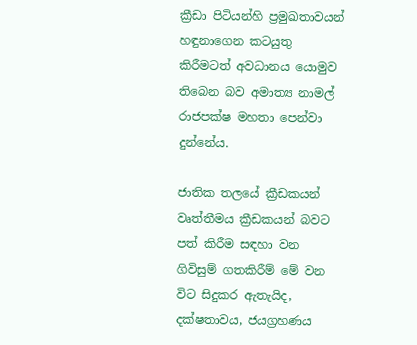ක්‍රීඩා පිටියන්හි ප්‍රමුඛතාවයන් හඳුනාගෙන කටයුතු කිරීමටත් අවධානය යොමුව තිබෙන බව අමාත්‍ය නාමල් රාජපක්ෂ මහතා පෙන්වා දුන්නේය.

ජාතික තලයේ ක්‍රීඩකයන් වෘත්තීමය ක්‍රීඩකයන් බවට පත් කිරීම සඳහා වන ගිවිසුම් ගතකිරීම් මේ වන විට සිදුකර ඇතැයිද, දක්ෂතාවය, ජයග්‍රහණය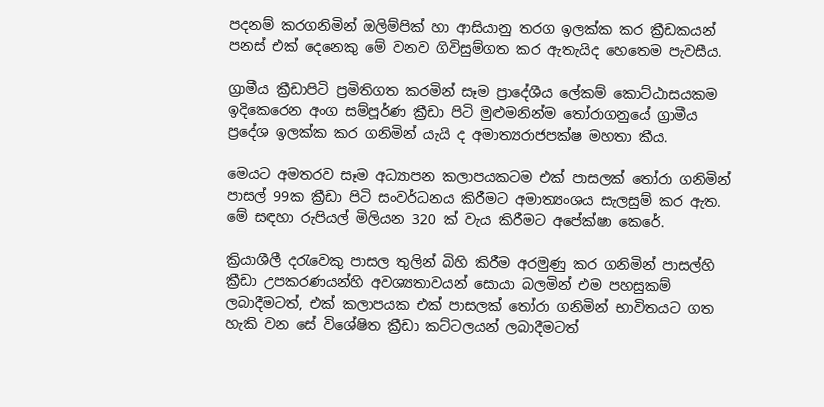පදනම් කරගනිමින් ඔලිම්පික් හා ආසියානු තරග ඉලක්ක කර ක්‍රීඩකයන් පනස් එක් දෙනෙකු මේ වනව ගිවිසුම්ගත කර ඇතැයිද හෙතෙම පැවසීය.

ග්‍රාමීය ක්‍රීඩාපිටි ප්‍රමිතිගත කරමින් සෑම ප්‍රාදේශීය ලේකම් කොට්ඨාසයකම ඉදිකෙරෙන අංග සම්පූර්ණ ක්‍රීඩා පිටි මුළුමනින්ම තෝරාගනුයේ ග්‍රාමීය ප්‍රදේශ ඉලක්ක කර ගනිමින් යැයි ද අමාත්‍යරාජපක්ෂ මහතා කීය.

මෙයට අමතරව සෑම අධ්‍යාපන කලාපයකටම එක් පාසලක් තෝරා ගනිමින් පාසල් 99ක ක්‍රීඩා පිටි සංවර්ධනය කිරීමට අමාත්‍යංශය සැලසුම් කර ඇත. මේ සඳහා රුපියල් මිලියන 320 ක් වැය කිරීමට අපේක්ෂා කෙරේ.

ක්‍රියාශීලී දර‍ැ‍වෙකු පාසල තුලින් බිහි කිරීම අරමුණු කර ගනිමින් පාසල්හි ක්‍රීඩා උපකරණයන්හි අවශ්‍යතාවයන් සොයා බලමින් එම පහසුකම් ලබාදීමටත්, එක් කලාපයක එක් පාසලක් තෝරා ගනිමින් භාවිතයට ගත හැකි වන සේ විශේෂිත ක්‍රීඩා කට්ටලයන් ලබ‍ාදීමටත්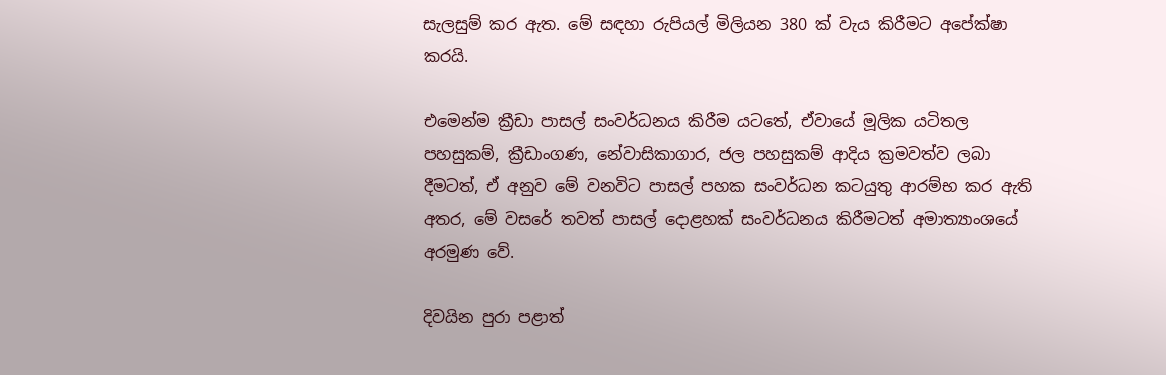සැලසුම් කර ඇත. මේ සඳහා රුපියල් මිලියන 380 ක් වැය කිරීමට අපේක්ෂා කරයි.

එමෙන්ම ක්‍රීඩා පාසල් සංවර්ධනය කිරීම යටතේ, ඒවායේ මූලික යටිතල පහසුකම්, ක්‍රීඩාංගණ, නේවාසිකාගාර, ජල පහසුකම් ආදිය ක්‍රමවත්ව ලබා දීමටත්, ඒ අනුව මේ වනවිට පාසල් පහක සංවර්ධන කටයුතු ආරම්භ කර ඇති අතර, මේ වසරේ තවත් පාසල් දොළහක් සංවර්ධනය කිරීමටත් අමාත්‍යාංශයේ අරමුණ වේ.

දිවයින පුරා පළාත්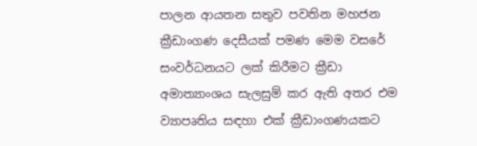පාලන ආයතන සතුව පවතින මහජන ක්‍රීඩාංගණ දෙසීයක් පමණ මෙම වසරේ සංවර්ධනයට ලක් කිරීමට ක්‍රීඩා අමාත්‍යාංශය සැලසුම් කර ඇති අතර එම ව්‍යාපෘතිය සඳහා එක් ක්‍රීඩාංගණයකට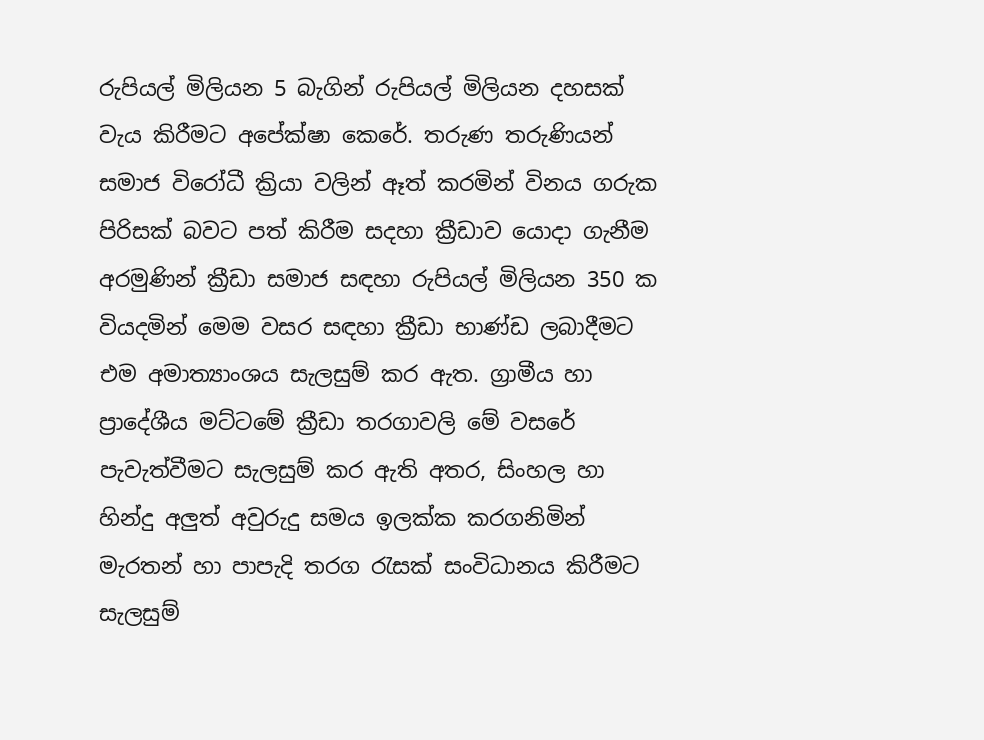රුපියල් මිලියන 5 බැගින් රුපියල් මිලියන දහසක් වැය කිරීමට අපේක්ෂා කෙරේ. තරුණ තරුණියන් සමාජ විරෝධී ක්‍රියා වලින් ඈත් කරමින් විනය ගරුක පිරිසක් බවට පත් කිරීම සදහා ක්‍රීඩාව යොදා ගැනීම අරමුණින් ක්‍රීඩා සමාජ සඳහා රුපියල් මිලියන 350 ක වියදමින් මෙම වසර සඳහා ක්‍රීඩා භාණ්ඩ ලබාදීමට එම අමාත්‍යාංශය සැලසුම් කර ඇත. ග්‍රාමීය හා ප්‍රාදේශීය මට්ටමේ ක්‍රීඩා තරගාවලි මේ වසරේ පැවැත්වීමට සැලසුම් කර ඇති අතර, සිංහල හා හින්දු අලුත් අවුරුදු සමය ඉලක්ක කරගනිමින් මැරතන් හා පාපැදි තරග රැසක් සංවිධානය කිරීමට සැලසුම්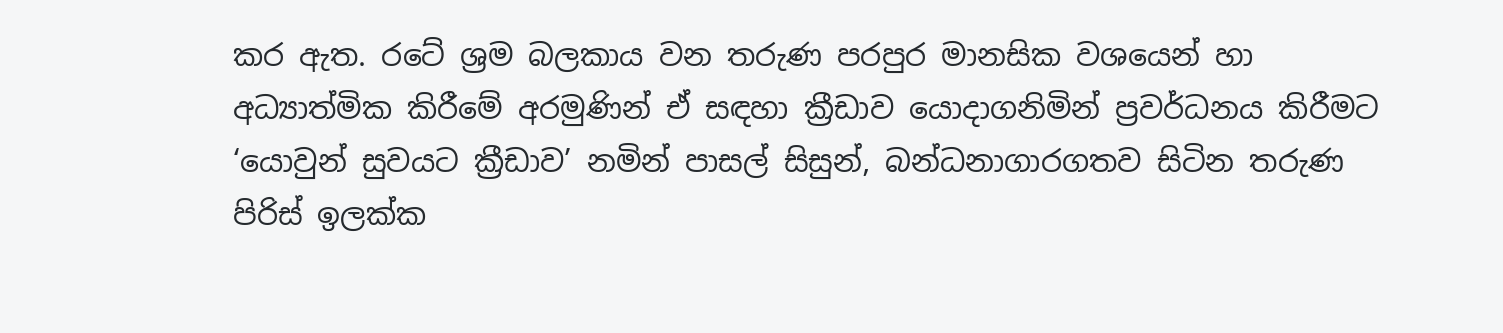කර ඇත. රටේ ශ්‍රම බලකාය වන තරුණ පරපුර මානසික වශයෙන් හා අධ්‍යාත්මික කිරීමේ අරමුණින් ඒ සඳහා ක්‍රීඩාව යොදාගනිමින් ප්‍රවර්ධනය කිරීමට ‘යොවුන් සුවයට ක්‍රීඩාව’ නමින් පාසල් සිසුන්, බන්ධනාගාරගතව සිටින තරුණ පිරිස් ඉලක්ක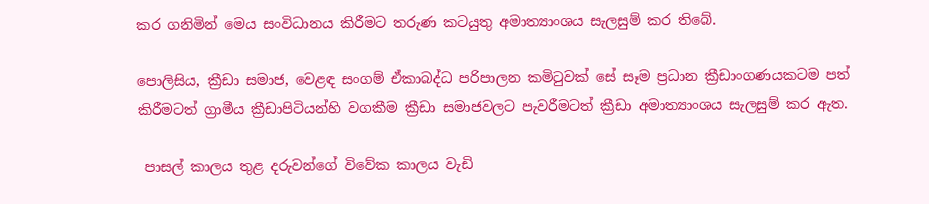කර ගනිමින් මෙය සංවිධානය කිරීමට තරුණ කටයුතු අමාත්‍යාංශය සැලසුම් කර තිබේ.

පොලිසිය, ක්‍රීඩා සමාජ, වෙළඳ සංගම් ඒකාබද්ධ පරිපාලන කමිටුවක් සේ සෑම ප්‍රධාන ක්‍රීඩාංගණයකටම පත් කිරීමටත් ග්‍රාමීය ක්‍රීඩාපිටියන්හි වගකීම ක්‍රීඩා සමාජවලට පැවරීමටත් ක්‍රීඩා අමාත්‍යාංශය සැලසුම් කර ඇත.

 පාසල් කාලය තුළ දරුවන්ගේ විවේක කාලය වැඩි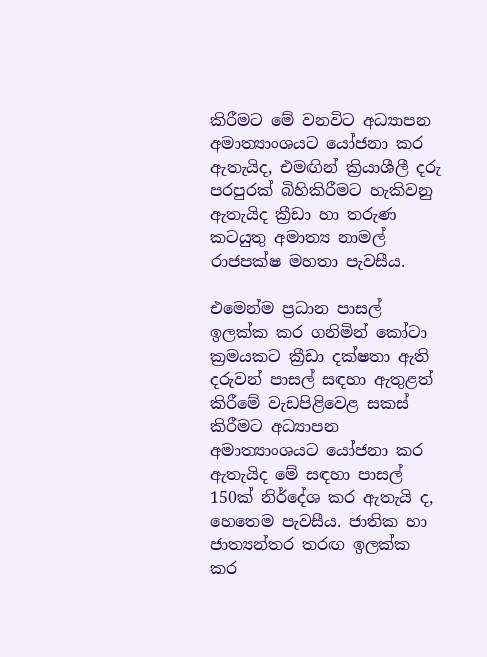කිරීමට මේ වනවිට අධ්‍යාපන අමාත්‍යාංශයට යෝජනා කර ඇතැයිද, එමඟින් ක්‍රියාශීලී දරු පරපුරක් බිහිකිරීමට හැකිවනු ඇතැයිද ක්‍රීඩා හා තරුණ කටයුතු අමාත්‍ය නාමල් රාජපක්ෂ මහතා පැවසීය.

එමෙන්ම ප්‍රධාන පාසල් ඉලක්ක කර ගනිමින් කෝටා ක්‍රමයකට ක්‍රීඩා දක්ෂතා ඇති දරුවන් පාසල් සඳහා ඇතුළත් කිරීමේ වැඩපිළිවෙළ සකස් කිරීමට අධ්‍යාපන අමාත්‍යාංශයට යෝජනා කර ඇතැයිද මේ සඳහා පාසල් 150ක් නිර්දේශ කර ඇතැයි ද, හෙතෙම පැවසීය. ජාතික හා ජාත්‍යන්තර තරඟ ඉලක්ක කර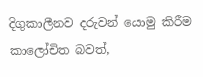දිගුකාලීනව දරුවන් යොමු කිරීම කාලෝචිත බවත්,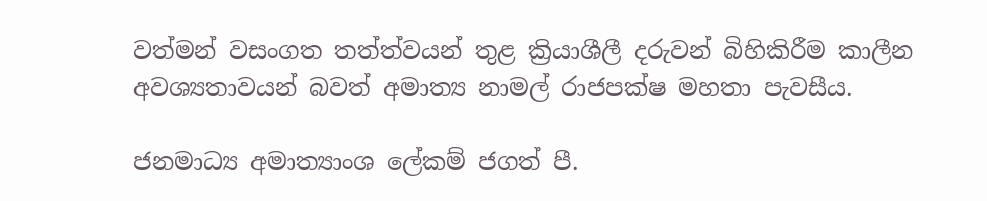වත්මන් වසංගත තත්ත්වයන් තුළ ක්‍රියාශීලී දරුවන් බිහිකිරීම කාලීන අවශ්‍යතාවයන් බවත් අමාත්‍ය නාමල් රාජපක්ෂ මහතා පැවසීය.

ජනමාධ්‍ය අමාත්‍යාංශ ලේකම් ජගත් පී.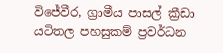විජේවීර, ග්‍රාමීය පාසල් ක්‍රීඩා යටිතල පහසුකම් ප්‍රවර්ධන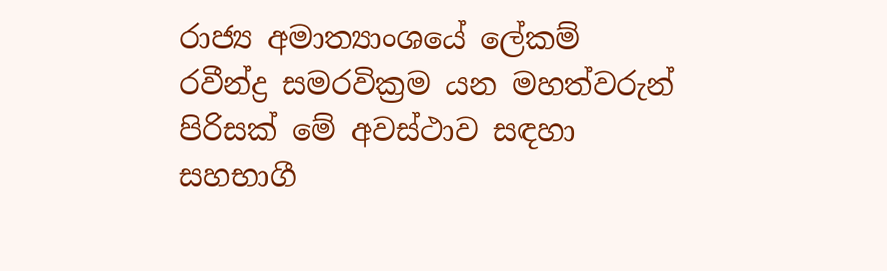රාජ්‍ය අමාත්‍යාංශයේ ලේකම් රවීන්ද්‍ර සමරවික්‍රම යන මහත්වරුන් පිරිසක් මේ අවස්ථාව සඳහා සහභාගී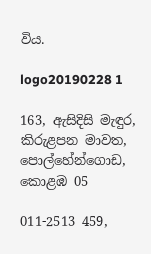විය.

logo20190228 1

163, ඇසිදිසි මැඳුර, කිරුළපන මාවත, පොල්හේන්ගොඩ, කොළඹ 05

011-2513 459,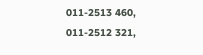011-2513 460,
011-2512 321,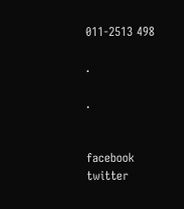011-2513 498

.

.


facebook
twitter